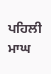ਪਹਿਲੀ ਮਾਘ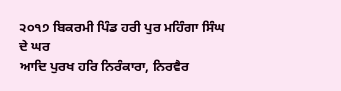੨੦੧੭ ਬਿਕਰਮੀ ਪਿੰਡ ਹਰੀ ਪੁਰ ਮਹਿੰਗਾ ਸਿੰਘ ਦੇ ਘਰ
ਆਦਿ ਪੁਰਖ ਹਰਿ ਨਿਰੰਕਾਰਾ, ਨਿਰਵੈਰ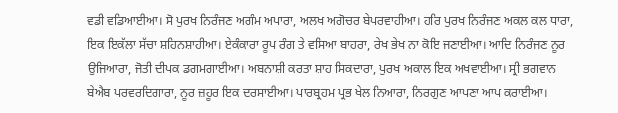ਵਡੀ ਵਡਿਆਈਆ। ਸੋ ਪੁਰਖ ਨਿਰੰਜਣ ਅਗੰਮ ਅਪਾਰਾ, ਅਲਖ ਅਗੋਚਰ ਬੇਪਰਵਾਹੀਆ। ਹਰਿ ਪੁਰਖ ਨਿਰੰਜਣ ਅਕਲ ਕਲ ਧਾਰਾ, ਇਕ ਇਕੱਲਾ ਸੱਚਾ ਸ਼ਹਿਨਸ਼ਾਹੀਆ। ਏਕੰਕਾਰਾ ਰੂਪ ਰੰਗ ਤੇ ਵਸਿਆ ਬਾਹਰਾ, ਰੇਖ ਭੇਖ ਨਾ ਕੋਇ ਜਣਾਈਆ। ਆਦਿ ਨਿਰੰਜਣ ਨੂਰ ਉਜਿਆਰਾ, ਜੋਤੀ ਦੀਪਕ ਡਗਮਗਾਈਆ। ਅਬਨਾਸ਼ੀ ਕਰਤਾ ਸ਼ਾਹ ਸਿਕਦਾਰਾ, ਪੁਰਖ ਅਕਾਲ ਇਕ ਅਖਵਾਈਆ। ਸ੍ਰੀ ਭਗਵਾਨ ਬੇਐਬ ਪਰਵਰਦਿਗਾਰਾ, ਨੂਰ ਜ਼ਹੂਰ ਇਕ ਦਰਸਾਈਆ। ਪਾਰਬ੍ਰਹਮ ਪ੍ਰਭ ਖੇਲ ਨਿਆਰਾ, ਨਿਰਗੁਣ ਆਪਣਾ ਆਪ ਕਰਾਈਆ।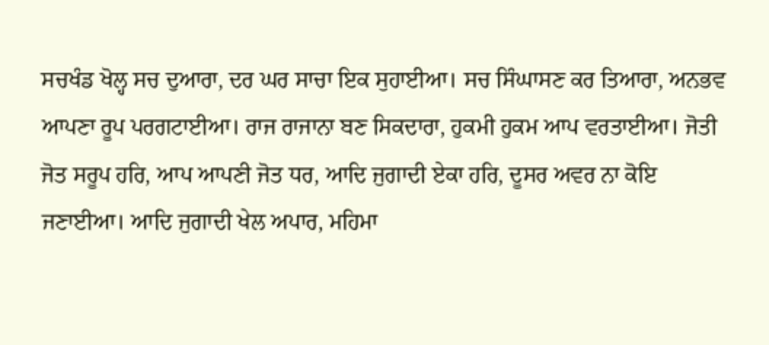ਸਚਖੰਡ ਖੋਲ੍ਹ ਸਚ ਦੁਆਰਾ, ਦਰ ਘਰ ਸਾਚਾ ਇਕ ਸੁਹਾਈਆ। ਸਚ ਸਿੰਘਾਸਣ ਕਰ ਤਿਆਰਾ, ਅਨਭਵ ਆਪਣਾ ਰੂਪ ਪਰਗਟਾਈਆ। ਰਾਜ ਰਾਜਾਨਾ ਬਣ ਸਿਕਦਾਰਾ, ਹੁਕਮੀ ਹੁਕਮ ਆਪ ਵਰਤਾਈਆ। ਜੋਤੀ ਜੋਤ ਸਰੂਪ ਹਰਿ, ਆਪ ਆਪਣੀ ਜੋਤ ਧਰ, ਆਦਿ ਜੁਗਾਦੀ ਏਕਾ ਹਰਿ, ਦੂਸਰ ਅਵਰ ਨਾ ਕੋਇ ਜਣਾਈਆ। ਆਦਿ ਜੁਗਾਦੀ ਖੇਲ ਅਪਾਰ, ਮਹਿਮਾ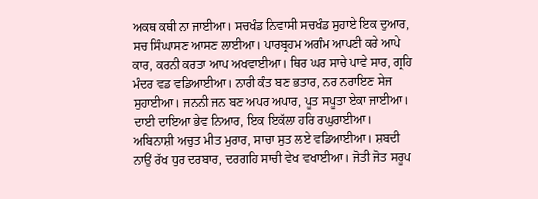ਅਕਥ ਕਥੀ ਨਾ ਜਾਈਆ। ਸਚਖੰਡ ਨਿਵਾਸੀ ਸਚਖੰਡ ਸੁਹਾਏ ਇਕ ਦੁਆਰ, ਸਚ ਸਿੰਘਾਸਣ ਆਸਣ ਲਾਈਆ। ਪਾਰਬ੍ਰਹਮ ਅਗੰਮ ਆਪਣੀ ਕਰੇ ਆਪੇ ਕਾਰ, ਕਰਨੀ ਕਰਤਾ ਆਪ ਅਖਵਾਈਆ। ਥਿਰ ਘਰ ਸਾਚੇ ਪਾਵੇ ਸਾਰ, ਗ੍ਰਹਿ ਮੰਦਰ ਵਡ ਵਡਿਆਈਆ। ਨਾਰੀ ਕੰਤ ਬਣ ਭਤਾਰ, ਨਰ ਨਰਾਇਣ ਸੇਜ ਸੁਹਾਈਆ। ਜਨਨੀ ਜਨ ਬਣ ਅਪਰ ਅਪਾਰ, ਪੂਤ ਸਪੂਤਾ ਏਕਾ ਜਾਈਆ। ਦਾਈ ਦਾਇਆ ਭੇਵ ਨਿਆਰ, ਇਕ ਇਕੱਲਾ ਹਰਿ ਰਘੁਰਾਈਆ। ਅਬਿਨਾਸ਼ੀ ਅਚੁਤ ਮੀਤ ਮੁਰਾਰ, ਸਾਚਾ ਸੁਤ ਲਏ ਵਡਿਆਈਆ। ਸ਼ਬਦੀ ਨਾਉਂ ਰੱਖ ਧੁਰ ਦਰਬਾਰ, ਦਰਗਹਿ ਸਾਚੀ ਵੇਖ ਵਖਾਈਆ। ਜੋਤੀ ਜੋਤ ਸਰੂਪ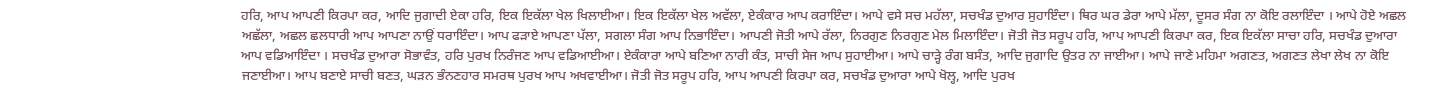ਹਰਿ, ਆਪ ਆਪਣੀ ਕਿਰਪਾ ਕਰ, ਆਦਿ ਜੁਗਾਦੀ ਏਕਾ ਹਰਿ, ਇਕ ਇਕੱਲਾ ਖੇਲ ਖਿਲਾਈਆ। ਇਕ ਇਕੱਲਾ ਖੇਲ ਅਵੱਲਾ, ਏਕੰਕਾਰ ਆਪ ਕਰਾਇੰਦਾ। ਆਪੇ ਵਸੇ ਸਚ ਮਹੱਲਾ, ਸਚਖੰਡ ਦੁਆਰ ਸੁਹਾਇੰਦਾ। ਥਿਰ ਘਰ ਡੇਰਾ ਆਪੇ ਮੱਲਾ, ਦੂਸਰ ਸੰਗ ਨਾ ਕੋਇ ਰਲਾਇੰਦਾ । ਆਪੇ ਹੋਏ ਅਛਲ ਅਛੱਲਾ, ਅਛਲ ਛਲਧਾਰੀ ਆਪ ਆਪਣਾ ਨਾਉਂ ਧਰਾਇੰਦਾ। ਆਪ ਫੜਾਏ ਆਪਣਾ ਪੱਲਾ, ਸਗਲਾ ਸੰਗ ਆਪ ਨਿਭਾਇੰਦਾ। ਆਪਣੀ ਜੋਤੀ ਆਪੇ ਰੱਲਾ, ਨਿਰਗੁਣ ਨਿਰਗੁਣ ਮੇਲ ਮਿਲਾਇੰਦਾ। ਜੋਤੀ ਜੋਤ ਸਰੂਪ ਹਰਿ, ਆਪ ਆਪਣੀ ਕਿਰਪਾ ਕਰ, ਇਕ ਇਕੱਲਾ ਸਾਚਾ ਹਰਿ, ਸਚਖੰਡ ਦੁਆਰਾ ਆਪ ਵਡਿਆਇੰਦਾ । ਸਚਖੰਡ ਦੁਆਰਾ ਸੋਭਾਵੰਤ, ਹਰਿ ਪੁਰਖ ਨਿਰੰਜਣ ਆਪ ਵਡਿਆਈਆ। ਏਕੰਕਾਰਾ ਆਪੇ ਬਣਿਆ ਨਾਰੀ ਕੰਤ, ਸਾਚੀ ਸੇਜ ਆਪ ਸੁਹਾਈਆ। ਆਪੇ ਚਾੜ੍ਹੇ ਰੰਗ ਬਸੰਤ, ਆਦਿ ਜੁਗਾਦਿ ਉਤਰ ਨਾ ਜਾਈਆ। ਆਪੇ ਜਾਣੇ ਮਹਿਮਾ ਅਗਣਤ, ਅਗਣਤ ਲੇਖਾ ਲੇਖ ਨਾ ਕੋਇ ਜਣਾਈਆ। ਆਪ ਬਣਾਏ ਸਾਚੀ ਬਣਤ, ਘੜਨ ਭੰਨਣਹਾਰ ਸਮਰਥ ਪੁਰਖ ਆਪ ਅਖਵਾਈਆ। ਜੋਤੀ ਜੋਤ ਸਰੂਪ ਹਰਿ, ਆਪ ਆਪਣੀ ਕਿਰਪਾ ਕਰ, ਸਚਖੰਡ ਦੁਆਰਾ ਆਪੇ ਖੋਲ੍ਹ, ਆਦਿ ਪੁਰਖ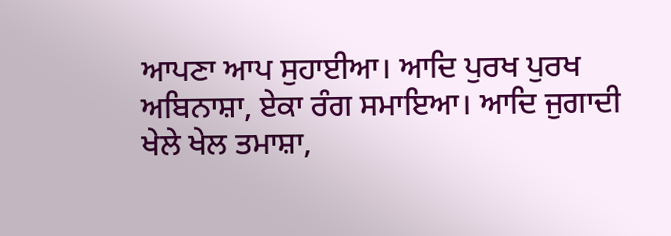ਆਪਣਾ ਆਪ ਸੁਹਾਈਆ। ਆਦਿ ਪੁਰਖ ਪੁਰਖ ਅਬਿਨਾਸ਼ਾ, ਏਕਾ ਰੰਗ ਸਮਾਇਆ। ਆਦਿ ਜੁਗਾਦੀ ਖੇਲੇ ਖੇਲ ਤਮਾਸ਼ਾ,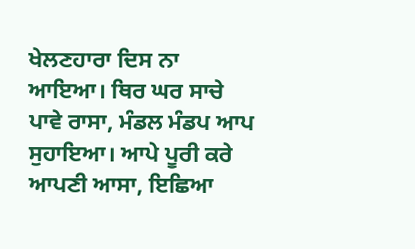ਖੇਲਣਹਾਰਾ ਦਿਸ ਨਾ ਆਇਆ। ਥਿਰ ਘਰ ਸਾਚੇ ਪਾਵੇ ਰਾਸਾ, ਮੰਡਲ ਮੰਡਪ ਆਪ ਸੁਹਾਇਆ। ਆਪੇ ਪੂਰੀ ਕਰੇ ਆਪਣੀ ਆਸਾ, ਇਛਿਆ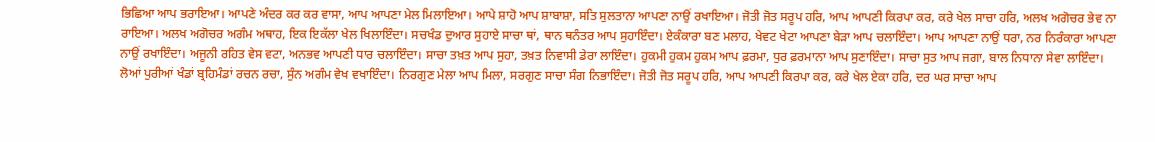ਭਿਛਿਆ ਆਪ ਭਰਾਇਆ। ਆਪਣੇ ਅੰਦਰ ਕਰ ਕਰ ਵਾਸਾ, ਆਪ ਆਪਣਾ ਮੇਲ ਮਿਲਾਇਆ। ਆਪੇ ਸ਼ਾਹੋ ਆਪ ਸ਼ਾਬਾਸ਼ਾ, ਸਤਿ ਸੁਲਤਾਨਾ ਆਪਣਾ ਨਾਉਂ ਰਖਾਇਆ। ਜੋਤੀ ਜੋਤ ਸਰੂਪ ਹਰਿ, ਆਪ ਆਪਣੀ ਕਿਰਪਾ ਕਰ, ਕਰੇ ਖੇਲ ਸਾਚਾ ਹਰਿ, ਅਲਖ ਅਗੋਚਰ ਭੇਵ ਨਾ ਰਾਇਆ। ਅਲਖ ਅਗੋਚਰ ਅਗੰਮ ਅਥਾਹ, ਇਕ ਇਕੱਲਾ ਖੇਲ ਖਿਲਾਇੰਦਾ। ਸਚਖੰਡ ਦੁਆਰ ਸੁਹਾਏ ਸਾਚਾ ਥਾਂ, ਥਾਨ ਥਨੰਤਰ ਆਪ ਸੁਹਾਇੰਦਾ। ਏਕੰਕਾਰਾ ਬਣ ਮਲਾਹ, ਖੇਵਟ ਖੇਟਾ ਆਪਣਾ ਬੇੜਾ ਆਪ ਚਲਾਇੰਦਾ। ਆਪ ਆਪਣਾ ਨਾਉਂ ਧਰਾ, ਨਰ ਨਿਰੰਕਾਰਾ ਆਪਣਾ ਨਾਉਂ ਰਖਾਇੰਦਾ। ਅਜੂਨੀ ਰਹਿਤ ਵੇਸ ਵਟਾ, ਅਨਭਵ ਆਪਣੀ ਧਾਰ ਚਲਾਇੰਦਾ। ਸਾਚਾ ਤਖ਼ਤ ਆਪ ਸੁਹਾ, ਤਖ਼ਤ ਨਿਵਾਸੀ ਡੇਰਾ ਲਾਇੰਦਾ। ਹੁਕਮੀ ਹੁਕਮ ਹੁਕਮ ਆਪ ਫ਼ਰਮਾ, ਧੁਰ ਫ਼ਰਮਾਨਾ ਆਪ ਸੁਣਾਇੰਦਾ। ਸਾਚਾ ਸੁਤ ਆਪ ਜਗਾ, ਬਾਲ ਨਿਧਾਨਾ ਸੇਵਾ ਲਾਇੰਦਾ। ਲੋਆਂ ਪੁਰੀਆਂ ਖੰਡਾਂ ਬ੍ਰਹਿਮੰਡਾਂ ਰਚਨ ਰਚਾ, ਸੁੰਨ ਅਗੰਮ ਵੇਖ ਵਖਾਇੰਦਾ। ਨਿਰਗੁਣ ਮੇਲਾ ਆਪ ਮਿਲਾ, ਸਰਗੁਣ ਸਾਚਾ ਸੰਗ ਨਿਭਾਇੰਦਾ। ਜੋਤੀ ਜੋਤ ਸਰੂਪ ਹਰਿ, ਆਪ ਆਪਣੀ ਕਿਰਪਾ ਕਰ, ਕਰੇ ਖੇਲ ਏਕਾ ਹਰਿ, ਦਰ ਘਰ ਸਾਚਾ ਆਪ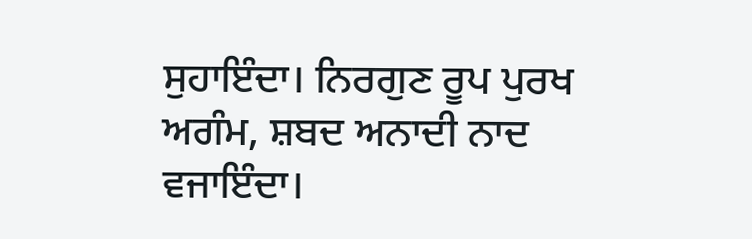ਸੁਹਾਇੰਦਾ। ਨਿਰਗੁਣ ਰੂਪ ਪੁਰਖ ਅਗੰਮ, ਸ਼ਬਦ ਅਨਾਦੀ ਨਾਦ ਵਜਾਇੰਦਾ।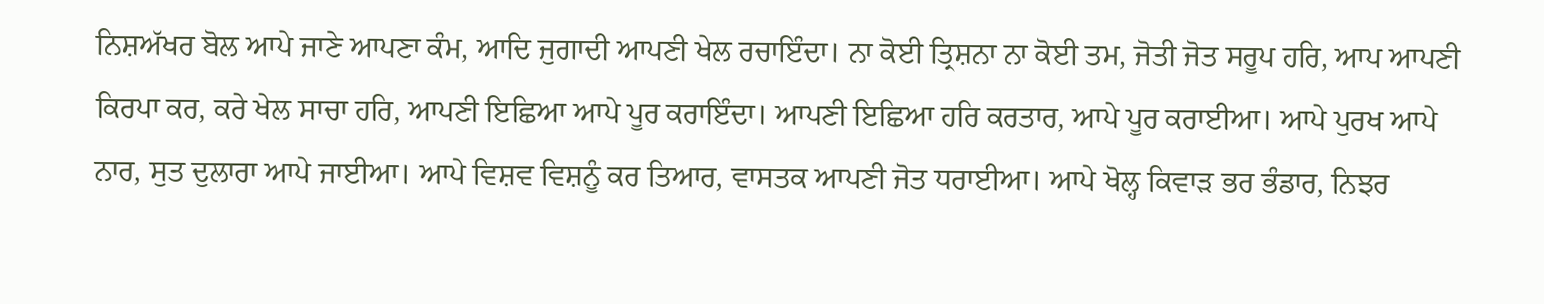ਨਿਸ਼ਅੱਖਰ ਬੋਲ ਆਪੇ ਜਾਣੇ ਆਪਣਾ ਕੰਮ, ਆਦਿ ਜੁਗਾਦੀ ਆਪਣੀ ਖੇਲ ਰਚਾਇੰਦਾ। ਨਾ ਕੋਈ ਤ੍ਰਿਸ਼ਨਾ ਨਾ ਕੋਈ ਤਮ, ਜੋਤੀ ਜੋਤ ਸਰੂਪ ਹਰਿ, ਆਪ ਆਪਣੀ ਕਿਰਪਾ ਕਰ, ਕਰੇ ਖੇਲ ਸਾਚਾ ਹਰਿ, ਆਪਣੀ ਇਛਿਆ ਆਪੇ ਪੂਰ ਕਰਾਇੰਦਾ। ਆਪਣੀ ਇਛਿਆ ਹਰਿ ਕਰਤਾਰ, ਆਪੇ ਪੂਰ ਕਰਾਈਆ। ਆਪੇ ਪੁਰਖ ਆਪੇ ਨਾਰ, ਸੁਤ ਦੁਲਾਰਾ ਆਪੇ ਜਾਈਆ। ਆਪੇ ਵਿਸ਼ਵ ਵਿਸ਼ਨੂੰ ਕਰ ਤਿਆਰ, ਵਾਸਤਕ ਆਪਣੀ ਜੋਤ ਧਰਾਈਆ। ਆਪੇ ਖੋਲ੍ਹ ਕਿਵਾੜ ਭਰ ਭੰਡਾਰ, ਨਿਝਰ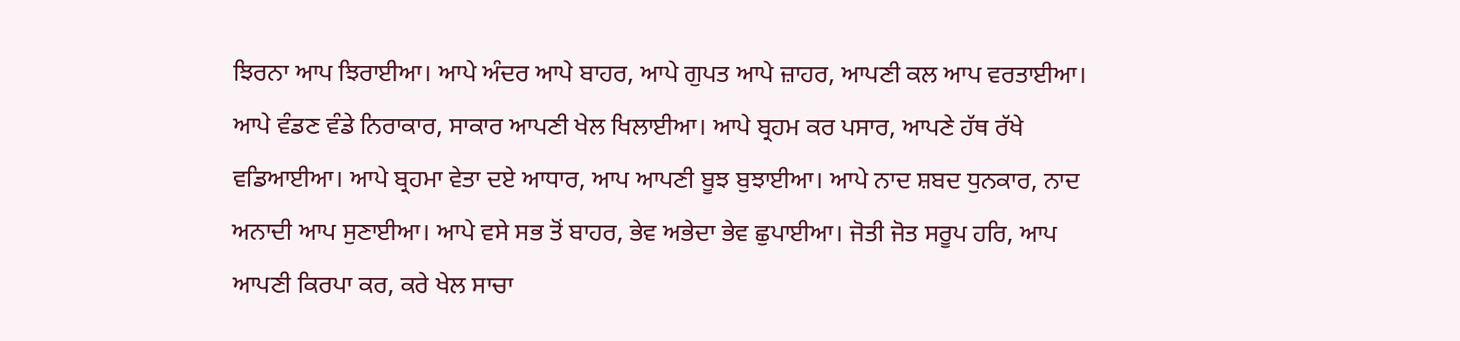ਝਿਰਨਾ ਆਪ ਝਿਰਾਈਆ। ਆਪੇ ਅੰਦਰ ਆਪੇ ਬਾਹਰ, ਆਪੇ ਗੁਪਤ ਆਪੇ ਜ਼ਾਹਰ, ਆਪਣੀ ਕਲ ਆਪ ਵਰਤਾਈਆ। ਆਪੇ ਵੰਡਣ ਵੰਡੇ ਨਿਰਾਕਾਰ, ਸਾਕਾਰ ਆਪਣੀ ਖੇਲ ਖਿਲਾਈਆ। ਆਪੇ ਬ੍ਰਹਮ ਕਰ ਪਸਾਰ, ਆਪਣੇ ਹੱਥ ਰੱਖੇ ਵਡਿਆਈਆ। ਆਪੇ ਬ੍ਰਹਮਾ ਵੇਤਾ ਦਏ ਆਧਾਰ, ਆਪ ਆਪਣੀ ਬੂਝ ਬੁਝਾਈਆ। ਆਪੇ ਨਾਦ ਸ਼ਬਦ ਧੁਨਕਾਰ, ਨਾਦ ਅਨਾਦੀ ਆਪ ਸੁਣਾਈਆ। ਆਪੇ ਵਸੇ ਸਭ ਤੋਂ ਬਾਹਰ, ਭੇਵ ਅਭੇਦਾ ਭੇਵ ਛੁਪਾਈਆ। ਜੋਤੀ ਜੋਤ ਸਰੂਪ ਹਰਿ, ਆਪ ਆਪਣੀ ਕਿਰਪਾ ਕਰ, ਕਰੇ ਖੇਲ ਸਾਚਾ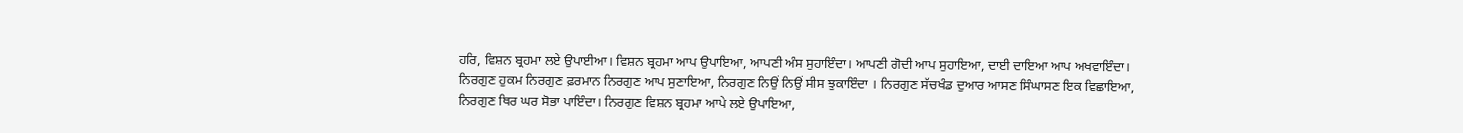ਹਰਿ, ਵਿਸ਼ਨ ਬ੍ਰਹਮਾ ਲਏ ਉਪਾਈਆ। ਵਿਸ਼ਨ ਬ੍ਰਹਮਾ ਆਪ ਉਪਾਇਆ, ਆਪਣੀ ਅੰਸ ਸੁਹਾਇੰਦਾ। ਆਪਣੀ ਗੋਦੀ ਆਪ ਸੁਹਾਇਆ, ਦਾਈ ਦਾਇਆ ਆਪ ਅਖਵਾਇੰਦਾ। ਨਿਰਗੁਣ ਹੁਕਮ ਨਿਰਗੁਣ ਫ਼ਰਮਾਨ ਨਿਰਗੁਣ ਆਪ ਸੁਣਾਇਆ, ਨਿਰਗੁਣ ਨਿਉਂ ਨਿਉਂ ਸੀਸ ਝੁਕਾਇੰਦਾ । ਨਿਰਗੁਣ ਸੱਚਖੰਡ ਦੁਆਰ ਆਸਣ ਸਿੰਘਾਸਣ ਇਕ ਵਿਛਾਇਆ, ਨਿਰਗੁਣ ਥਿਰ ਘਰ ਸੋਭਾ ਪਾਇੰਦਾ। ਨਿਰਗੁਣ ਵਿਸ਼ਨ ਬ੍ਰਹਮਾ ਆਪੇ ਲਏ ਉਪਾਇਆ,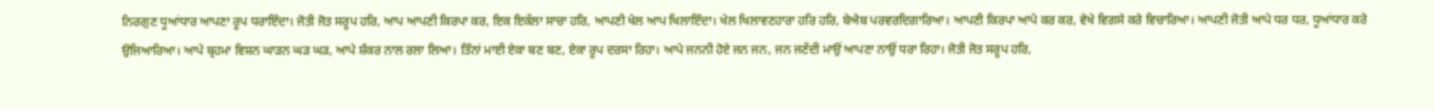ਨਿਰਗੁਣ ਧੂਆਂਧਾਰ ਆਪਣਾ ਰੂਪ ਧਰਾਇੰਦਾ। ਜੋਤੀ ਜੋਤ ਸਰੂਪ ਹਰਿ, ਆਪ ਆਪਣੀ ਕਿਰਪਾ ਕਰ, ਇਕ ਇਕੱਲਾ ਸਾਚਾ ਹਰਿ, ਆਪਣੀ ਖੇਲ ਆਪ ਖਿਲਾਇੰਦਾ। ਖੇਲ ਖਿਲਾਵਣਹਾਰਾ ਹਰਿ ਹਰਿ, ਬੇਐਬ ਪਰਵਰਦਿਗਾਰਿਆ। ਆਪਣੀ ਕਿਰਪਾ ਆਪੇ ਕਰ ਕਰ, ਵੇਖੇ ਵਿਗਸੇ ਕਰੇ ਵਿਚਾਰਿਆ। ਆਪਣੀ ਜੋਤੀ ਆਪੇ ਧਰ ਧਰ, ਧੂਆਂਧਾਰ ਕਰੇ ਉਜਿਆਰਿਆ। ਆਪੇ ਬ੍ਰਹਮਾ ਵਿਸ਼ਨ ਘਾੜਨ ਘੜ ਘੜ, ਆਪੇ ਸ਼ੰਕਰ ਨਾਲ ਰਲਾ ਲਿਆ। ਤਿੰਨਾਂ ਮਾਈ ਏਕਾ ਬਣ ਬਣ, ਏਕਾ ਰੂਪ ਦਰਸਾ ਰਿਹਾ। ਆਪੇ ਜਨਨੀ ਹੋਏ ਜਨ ਜਨ, ਜਨ ਜਣੇਂਦੀ ਮਾਉਂ ਆਪਣਾ ਨਾਉਂ ਧਰਾ ਰਿਹਾ। ਜੋਤੀ ਜੋਤ ਸਰੂਪ ਹਰਿ,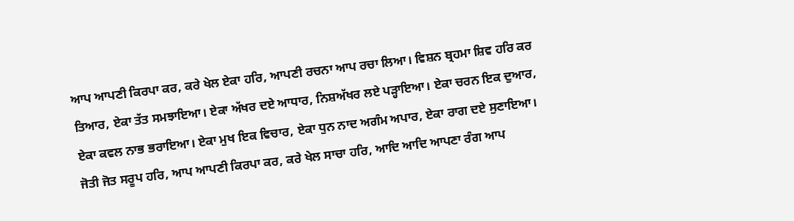ਆਪ ਆਪਣੀ ਕਿਰਪਾ ਕਰ, ਕਰੇ ਖੇਲ ਏਕਾ ਹਰਿ, ਆਪਣੀ ਰਚਨਾ ਆਪ ਰਚਾ ਲਿਆ। ਵਿਸ਼ਨ ਬ੍ਰਹਮਾ ਸ਼ਿਵ ਹਰਿ ਕਰ ਤਿਆਰ, ਏਕਾ ਤੱਤ ਸਮਝਾਇਆ। ਏਕਾ ਅੱਖਰ ਦਏ ਆਧਾਰ, ਨਿਸ਼ਅੱਖਰ ਲਏ ਪੜ੍ਹਾਇਆ। ਏਕਾ ਚਰਨ ਇਕ ਦੁਆਰ, ਏਕਾ ਕਵਲ ਨਾਭ ਭਰਾਇਆ। ਏਕਾ ਮੁਖ ਇਕ ਵਿਚਾਰ, ਏਕਾ ਧੁਨ ਨਾਦ ਅਗੰਮ ਅਪਾਰ, ਏਕਾ ਰਾਗ ਦਏ ਸੁਣਾਇਆ। ਜੋਤੀ ਜੋਤ ਸਰੂਪ ਹਰਿ, ਆਪ ਆਪਣੀ ਕਿਰਪਾ ਕਰ, ਕਰੇ ਖੇਲ ਸਾਚਾ ਹਰਿ, ਆਦਿ ਆਦਿ ਆਪਣਾ ਰੰਗ ਆਪ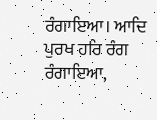ਰੰਗਾਇਆ। ਆਦਿ ਪੁਰਖ ਹਰਿ ਰੰਗ ਰੰਗਾਇਆ,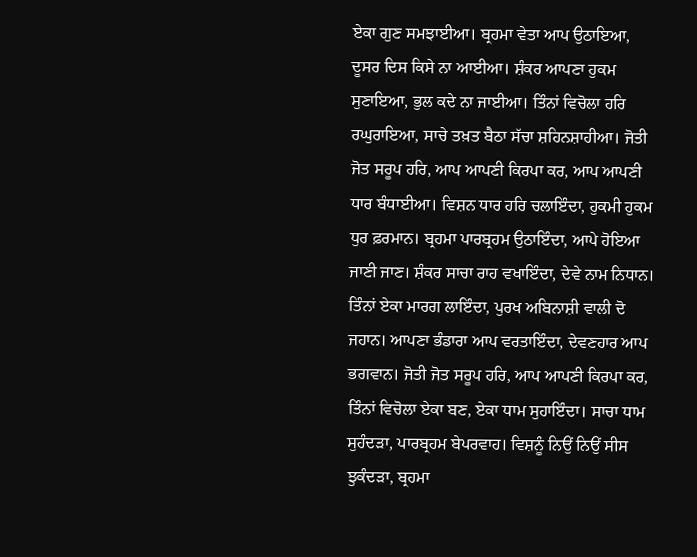ਏਕਾ ਗੁਣ ਸਮਝਾਈਆ। ਬ੍ਰਹਮਾ ਵੇਤਾ ਆਪ ਉਠਾਇਆ, ਦੂਸਰ ਦਿਸ ਕਿਸੇ ਨਾ ਆਈਆ। ਸ਼ੰਕਰ ਆਪਣਾ ਹੁਕਮ ਸੁਣਾਇਆ, ਭੁਲ ਕਦੇ ਨਾ ਜਾਈਆ। ਤਿੰਨਾਂ ਵਿਚੋਲਾ ਹਰਿ ਰਘੁਰਾਇਆ, ਸਾਚੇ ਤਖ਼ਤ ਬੈਠਾ ਸੱਚਾ ਸ਼ਹਿਨਸ਼ਾਹੀਆ। ਜੋਤੀ ਜੋਤ ਸਰੂਪ ਹਰਿ, ਆਪ ਆਪਣੀ ਕਿਰਪਾ ਕਰ, ਆਪ ਆਪਣੀ ਧਾਰ ਬੰਧਾਈਆ। ਵਿਸ਼ਨ ਧਾਰ ਹਰਿ ਚਲਾਇੰਦਾ, ਹੁਕਮੀ ਹੁਕਮ ਧੁਰ ਫ਼ਰਮਾਨ। ਬ੍ਰਹਮਾ ਪਾਰਬ੍ਰਹਮ ਉਠਾਇੰਦਾ, ਆਪੇ ਹੋਇਆ ਜਾਣੀ ਜਾਣ। ਸ਼ੰਕਰ ਸਾਚਾ ਰਾਹ ਵਖਾਇੰਦਾ, ਦੇਵੇ ਨਾਮ ਨਿਧਾਨ। ਤਿੰਨਾਂ ਏਕਾ ਮਾਰਗ ਲਾਇੰਦਾ, ਪੁਰਖ ਅਬਿਨਾਸ਼ੀ ਵਾਲੀ ਦੋ ਜਹਾਨ। ਆਪਣਾ ਭੰਡਾਰਾ ਆਪ ਵਰਤਾਇੰਦਾ, ਦੇਵਣਹਾਰ ਆਪ ਭਗਵਾਨ। ਜੋਤੀ ਜੋਤ ਸਰੂਪ ਹਰਿ, ਆਪ ਆਪਣੀ ਕਿਰਪਾ ਕਰ, ਤਿੰਨਾਂ ਵਿਚੋਲਾ ਏਕਾ ਬਣ, ਏਕਾ ਧਾਮ ਸੁਹਾਇੰਦਾ। ਸਾਚਾ ਧਾਮ ਸੁਹੰਦੜਾ, ਪਾਰਬ੍ਰਹਮ ਬੇਪਰਵਾਹ। ਵਿਸ਼ਨੂੰ ਨਿਉਂ ਨਿਉਂ ਸੀਸ ਝੁਕੰਦੜਾ, ਬ੍ਰਹਮਾ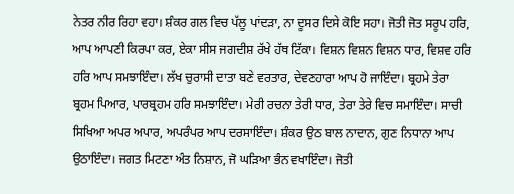ਨੇਤਰ ਨੀਰ ਰਿਹਾ ਵਹਾ। ਸ਼ੰਕਰ ਗਲ ਵਿਚ ਪੱਲੂ ਪਾਂਦੜਾ, ਨਾ ਦੂਸਰ ਦਿਸੇ ਕੋਇ ਸਹਾ। ਜੋਤੀ ਜੋਤ ਸਰੂਪ ਹਰਿ, ਆਪ ਆਪਣੀ ਕਿਰਪਾ ਕਰ, ਏਕਾ ਸੀਸ ਜਗਦੀਸ਼ ਰੱਖੇ ਹੱਥ ਟਿੱਕਾ। ਵਿਸ਼ਨ ਵਿਸ਼ਨ ਵਿਸ਼ਨ ਧਾਰ, ਵਿਸ਼ਵ ਹਰਿ ਹਰਿ ਆਪ ਸਮਝਾਇੰਦਾ। ਲੱਖ ਚੁਰਾਸੀ ਦਾਤਾ ਬਣੇ ਵਰਤਾਰ, ਦੇਵਣਹਾਰਾ ਆਪ ਹੋ ਜਾਇੰਦਾ। ਬ੍ਰਹਮੇ ਤੇਰਾ ਬ੍ਰਹਮ ਪਿਆਰ, ਪਾਰਬ੍ਰਹਮ ਹਰਿ ਸਮਝਾਇੰਦਾ। ਮੇਰੀ ਰਚਨਾ ਤੇਰੀ ਧਾਰ, ਤੇਰਾ ਤੇਰੇ ਵਿਚ ਸਮਾਇੰਦਾ। ਸਾਚੀ ਸਿਖਿਆ ਅਪਰ ਅਪਾਰ, ਅਪਰੰਪਰ ਆਪ ਦਰਸਾਇੰਦਾ। ਸ਼ੰਕਰ ਉਠ ਬਾਲ ਨਾਦਾਨ, ਗੁਣ ਨਿਧਾਨਾ ਆਪ ਉਠਾਇੰਦਾ। ਜਗਤ ਮਿਟਣਾ ਅੰਤ ਨਿਸ਼ਾਨ, ਜੋ ਘੜਿਆ ਭੰਨ ਵਖਾਇੰਦਾ। ਜੋਤੀ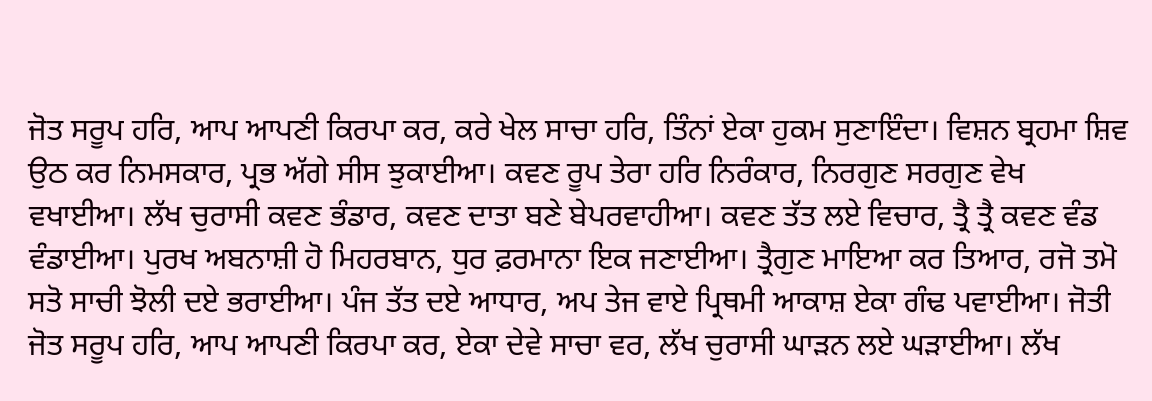ਜੋਤ ਸਰੂਪ ਹਰਿ, ਆਪ ਆਪਣੀ ਕਿਰਪਾ ਕਰ, ਕਰੇ ਖੇਲ ਸਾਚਾ ਹਰਿ, ਤਿੰਨਾਂ ਏਕਾ ਹੁਕਮ ਸੁਣਾਇੰਦਾ। ਵਿਸ਼ਨ ਬ੍ਰਹਮਾ ਸ਼ਿਵ ਉਠ ਕਰ ਨਿਮਸਕਾਰ, ਪ੍ਰਭ ਅੱਗੇ ਸੀਸ ਝੁਕਾਈਆ। ਕਵਣ ਰੂਪ ਤੇਰਾ ਹਰਿ ਨਿਰੰਕਾਰ, ਨਿਰਗੁਣ ਸਰਗੁਣ ਵੇਖ ਵਖਾਈਆ। ਲੱਖ ਚੁਰਾਸੀ ਕਵਣ ਭੰਡਾਰ, ਕਵਣ ਦਾਤਾ ਬਣੇ ਬੇਪਰਵਾਹੀਆ। ਕਵਣ ਤੱਤ ਲਏ ਵਿਚਾਰ, ਤ੍ਰੈ ਤ੍ਰੈ ਕਵਣ ਵੰਡ ਵੰਡਾਈਆ। ਪੁਰਖ ਅਬਨਾਸ਼ੀ ਹੋ ਮਿਹਰਬਾਨ, ਧੁਰ ਫ਼ਰਮਾਨਾ ਇਕ ਜਣਾਈਆ। ਤ੍ਰੈਗੁਣ ਮਾਇਆ ਕਰ ਤਿਆਰ, ਰਜੋ ਤਮੋ ਸਤੋ ਸਾਚੀ ਝੋਲੀ ਦਏ ਭਰਾਈਆ। ਪੰਜ ਤੱਤ ਦਏ ਆਧਾਰ, ਅਪ ਤੇਜ ਵਾਏ ਪ੍ਰਿਥਮੀ ਆਕਾਸ਼ ਏਕਾ ਗੰਢ ਪਵਾਈਆ। ਜੋਤੀ ਜੋਤ ਸਰੂਪ ਹਰਿ, ਆਪ ਆਪਣੀ ਕਿਰਪਾ ਕਰ, ਏਕਾ ਦੇਵੇ ਸਾਚਾ ਵਰ, ਲੱਖ ਚੁਰਾਸੀ ਘਾੜਨ ਲਏ ਘੜਾਈਆ। ਲੱਖ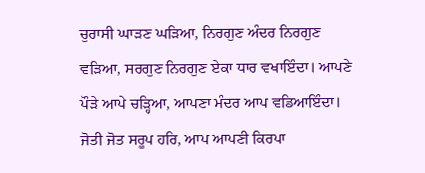ਚੁਰਾਸੀ ਘਾੜਣ ਘੜਿਆ, ਨਿਰਗੁਣ ਅੰਦਰ ਨਿਰਗੁਣ ਵੜਿਆ, ਸਰਗੁਣ ਨਿਰਗੁਣ ਏਕਾ ਧਾਰ ਵਖਾਇੰਦਾ। ਆਪਣੇ ਪੌੜੇ ਆਪੇ ਚੜ੍ਹਿਆ, ਆਪਣਾ ਮੰਦਰ ਆਪ ਵਡਿਆਇੰਦਾ। ਜੋਤੀ ਜੋਤ ਸਰੂਪ ਹਰਿ, ਆਪ ਆਪਣੀ ਕਿਰਪਾ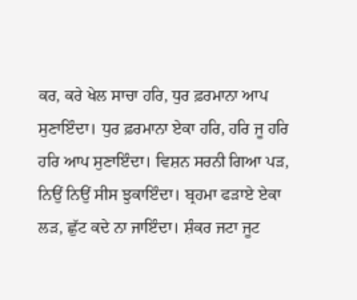ਕਰ, ਕਰੇ ਖੇਲ ਸਾਚਾ ਹਰਿ, ਧੁਰ ਫ਼ਰਮਾਨਾ ਆਪ ਸੁਣਾਇੰਦਾ। ਧੁਰ ਫ਼ਰਮਾਨਾ ਏਕਾ ਹਰਿ, ਹਰਿ ਜੂ ਹਰਿ ਹਰਿ ਆਪ ਸੁਣਾਇੰਦਾ। ਵਿਸ਼ਨ ਸਰਨੀ ਗਿਆ ਪੜ, ਨਿਉਂ ਨਿਉਂ ਸੀਸ ਝੁਕਾਇੰਦਾ। ਬ੍ਰਹਮਾ ਫੜਾਏ ਏਕਾ ਲੜ, ਛੁੱਟ ਕਦੇ ਨਾ ਜਾਇੰਦਾ। ਸ਼ੰਕਰ ਜਟਾ ਜੂਟ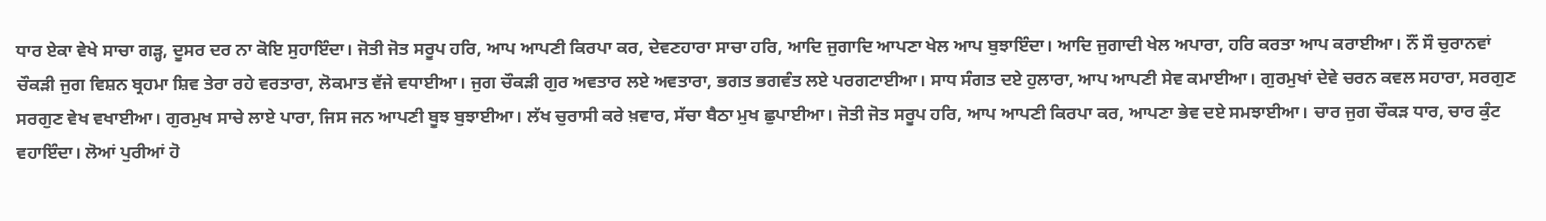ਧਾਰ ਏਕਾ ਵੇਖੇ ਸਾਚਾ ਗੜ੍ਹ, ਦੂਸਰ ਦਰ ਨਾ ਕੋਇ ਸੁਹਾਇੰਦਾ। ਜੋਤੀ ਜੋਤ ਸਰੂਪ ਹਰਿ, ਆਪ ਆਪਣੀ ਕਿਰਪਾ ਕਰ, ਦੇਵਣਹਾਰਾ ਸਾਚਾ ਹਰਿ, ਆਦਿ ਜੁਗਾਦਿ ਆਪਣਾ ਖੇਲ ਆਪ ਬੁਝਾਇੰਦਾ। ਆਦਿ ਜੁਗਾਦੀ ਖੇਲ ਅਪਾਰਾ, ਹਰਿ ਕਰਤਾ ਆਪ ਕਰਾਈਆ। ਨੌਂ ਸੌ ਚੁਰਾਨਵਾਂ ਚੌਕੜੀ ਜੁਗ ਵਿਸ਼ਨ ਬ੍ਰਹਮਾ ਸ਼ਿਵ ਤੇਰਾ ਰਹੇ ਵਰਤਾਰਾ, ਲੋਕਮਾਤ ਵੱਜੇ ਵਧਾਈਆ। ਜੁਗ ਚੌਕੜੀ ਗੁਰ ਅਵਤਾਰ ਲਏ ਅਵਤਾਰਾ, ਭਗਤ ਭਗਵੰਤ ਲਏ ਪਰਗਟਾਈਆ। ਸਾਧ ਸੰਗਤ ਦਏ ਹੁਲਾਰਾ, ਆਪ ਆਪਣੀ ਸੇਵ ਕਮਾਈਆ। ਗੁਰਮੁਖਾਂ ਦੇਵੇ ਚਰਨ ਕਵਲ ਸਹਾਰਾ, ਸਰਗੁਣ ਸਰਗੁਣ ਵੇਖ ਵਖਾਈਆ। ਗੁਰਮੁਖ ਸਾਚੇ ਲਾਏ ਪਾਰਾ, ਜਿਸ ਜਨ ਆਪਣੀ ਬੂਝ ਬੁਝਾਈਆ। ਲੱਖ ਚੁਰਾਸੀ ਕਰੇ ਖ਼ਵਾਰ, ਸੱਚਾ ਬੈਠਾ ਮੁਖ ਛੁਪਾਈਆ। ਜੋਤੀ ਜੋਤ ਸਰੂਪ ਹਰਿ, ਆਪ ਆਪਣੀ ਕਿਰਪਾ ਕਰ, ਆਪਣਾ ਭੇਵ ਦਏ ਸਮਝਾਈਆ। ਚਾਰ ਜੁਗ ਚੌਕੜ ਧਾਰ, ਚਾਰ ਕੁੰਟ ਵਹਾਇੰਦਾ। ਲੋਆਂ ਪੁਰੀਆਂ ਹੋ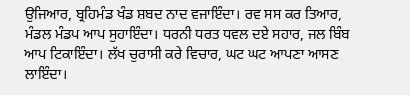ਉਜਿਆਰ, ਬ੍ਰਹਿਮੰਡ ਖੰਡ ਸ਼ਬਦ ਨਾਦ ਵਜਾਇੰਦਾ। ਰਵ ਸਸ ਕਰ ਤਿਆਰ, ਮੰਡਲ ਮੰਡਪ ਆਪ ਸੁਹਾਇੰਦਾ। ਧਰਨੀ ਧਰਤ ਧਵਲ ਦਏ ਸਹਾਰ, ਜਲ ਬਿੰਬ ਆਪ ਟਿਕਾਇੰਦਾ। ਲੱਖ ਚੁਰਾਸੀ ਕਰੇ ਵਿਚਾਰ, ਘਟ ਘਟ ਆਪਣਾ ਆਸਣ ਲਾਇੰਦਾ।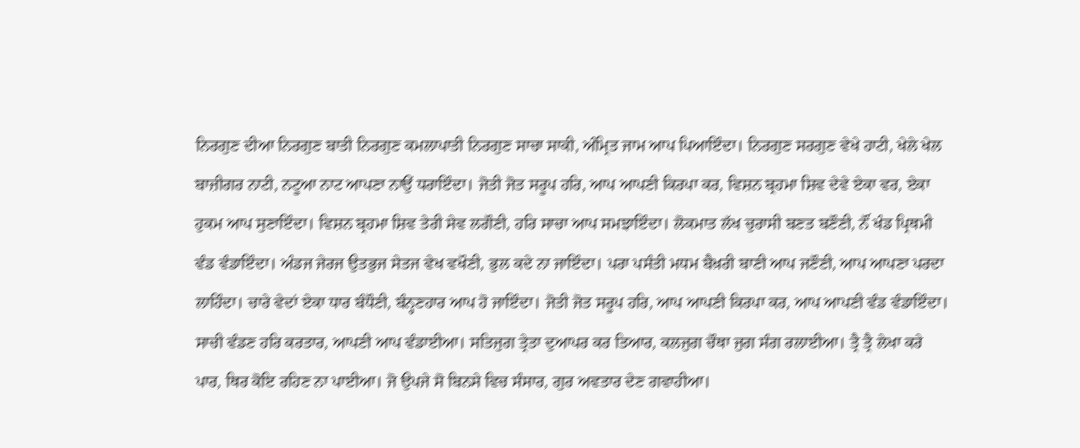ਨਿਰਗੁਣ ਦੀਆ ਨਿਰਗੁਣ ਬਾਤੀ ਨਿਰਗੁਣ ਕਮਲਾਪਾਤੀ ਨਿਰਗੁਣ ਸਾਚਾ ਸਾਕੀ, ਅੰਮ੍ਰਿਤ ਜਾਮ ਆਪ ਪਿਆਇੰਦਾ। ਨਿਰਗੁਣ ਸਰਗੁਣ ਵੇਖੇ ਹਾਟੀ, ਖੇਲੇ ਖੇਲ ਬਾਜ਼ੀਗਰ ਨਾਟੀ, ਨਟੂਆ ਨਾਟ ਆਪਣਾ ਨਾਉਂ ਧਰਾਇੰਦਾ। ਜੋਤੀ ਜੋਤ ਸਰੂਪ ਹਰਿ, ਆਪ ਆਪਣੀ ਕਿਰਪਾ ਕਰ, ਵਿਸ਼ਨ ਬ੍ਰਹਮਾ ਸ਼ਿਵ ਦੇਵੇ ਏਕਾ ਵਰ, ਏਕਾ ਹੁਕਮ ਆਪ ਸੁਣਾਇੰਦਾ। ਵਿਸ਼ਨ ਬ੍ਰਹਮਾ ਸ਼ਿਵ ਤੇਰੀ ਸੇਵ ਲਗੌਣੀ, ਹਰਿ ਸਾਚਾ ਆਪ ਸਮਝਾਇੰਦਾ। ਲੋਕਮਾਤ ਲੱਖ ਚੁਰਾਸੀ ਬਣਤ ਬਣੌਣੀ, ਨੌਂ ਖੰਡ ਪ੍ਰਿਥਮੀ ਵੰਡ ਵੰਡਾਇੰਦਾ। ਅੰਡਜ ਜੇਰਜ ਉਤਭੁਜ ਸੇਤਜ ਵੇਖ ਵਖੌਣੀ, ਭੁਲ ਕਦੇ ਨਾ ਜਾਇੰਦਾ। ਪਰਾ ਪਸੰਤੀ ਮਧਮ ਬੈਖ਼ਰੀ ਬਾਣੀ ਆਪ ਜਣੌਣੀ, ਆਪ ਆਪਣਾ ਪਰਦਾ ਲਾਹਿੰਦਾ। ਚਾਰੇ ਵੇਦਾਂ ਏਕਾ ਧਾਰ ਬੰਧੌਣੀ, ਬੰਨ੍ਹਣਹਾਰ ਆਪ ਹੋ ਜਾਇੰਦਾ। ਜੋਤੀ ਜੋਤ ਸਰੂਪ ਹਰਿ, ਆਪ ਆਪਣੀ ਕਿਰਪਾ ਕਰ, ਆਪ ਆਪਣੀ ਵੰਡ ਵੰਡਾਇੰਦਾ। ਸਾਚੀ ਵੰਡਣ ਹਰਿ ਕਰਤਾਰ, ਆਪਣੀ ਆਪ ਵੰਡਾਈਆ। ਸਤਿਜੁਗ ਤ੍ਰੇਤਾ ਦੁਆਪਰ ਕਰ ਤਿਆਰ, ਕਲਜੁਗ ਚੌਥਾ ਜੁਗ ਸੰਗ ਰਲਾਈਆ। ਤ੍ਰੈ ਤ੍ਰੈ ਲੇਖਾ ਕਰੇ ਪਾਰ, ਥਿਰ ਕੋਇ ਰਹਿਣ ਨਾ ਪਾਈਆ। ਜੋ ਉਪਜੇ ਸੋ ਬਿਨਸੇ ਵਿਚ ਸੰਸਾਰ, ਗੁਰ ਅਵਤਾਰ ਦੇਣ ਗਵਾਹੀਆ।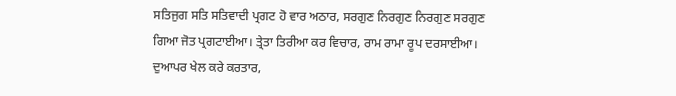ਸਤਿਜੁਗ ਸਤਿ ਸਤਿਵਾਦੀ ਪ੍ਰਗਟ ਹੋ ਵਾਰ ਅਠਾਰ, ਸਰਗੁਣ ਨਿਰਗੁਣ ਨਿਰਗੁਣ ਸਰਗੁਣ ਗਿਆ ਜੋਤ ਪ੍ਰਗਟਾਈਆ। ਤ੍ਰੇਤਾ ਤਿਰੀਆ ਕਰ ਵਿਚਾਰ, ਰਾਮ ਰਾਮਾ ਰੂਪ ਦਰਸਾਈਆ। ਦੁਆਪਰ ਖੇਲ ਕਰੇ ਕਰਤਾਰ,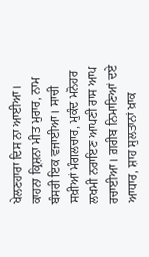ਖੇਲਣਹਾਰਾ ਦਿਸ ਨਾ ਆਈਆ। ਕਾਹਨਾ ਕ੍ਰਿਸ਼ਨਾ ਮੀਤ ਮੁਰਾਰ, ਨਾਮ ਬੰਸਰੀ ਇਕ ਵਜਾਈਆ। ਸਾਚੀ ਸਖ਼ੀਆਂ ਮੰਗਲਚਾਰ, ਮੁਕੰਦ ਮਨੋਹਰ ਲਖਮੀ ਨਰਾਇਣ ਆਪਣੀ ਰਾਸ ਆਪ ਰਚਾਈਆ। ਗ਼ਰੀਬ ਨਿਮਾਣਿਆਂ ਦਏ ਆਧਾਰ, ਸ਼ਾਹ ਸੁਲਤਾਨਾਂ ਖ਼ਾਕ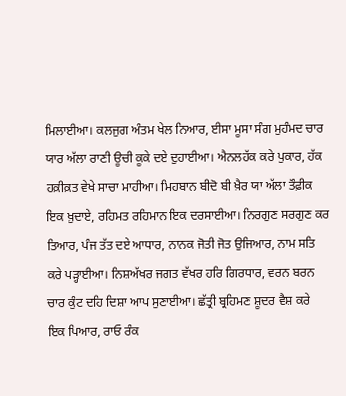ਮਿਲਾਈਆ। ਕਲਜੁਗ ਅੰਤਮ ਖੇਲ ਨਿਆਰ, ਈਸਾ ਮੂਸਾ ਸੰਗ ਮੁਹੰਮਦ ਚਾਰ ਯਾਰ ਅੱਲਾ ਰਾਣੀ ਊਚੀ ਕੂਕੇ ਦਏ ਦੁਹਾਈਆ। ਐਨਲਹੱਕ ਕਰੇ ਪੁਕਾਰ, ਹੱਕ ਹਕ਼ੀਕ਼ਤ ਵੇਖੇ ਸਾਚਾ ਮਾਹੀਆ। ਮਿਹਬਾਨ ਬੀਦੋ ਬੀ ਖ਼ੈਰ ਯਾ ਅੱਲਾ ਤੌਫ਼ੀਕ ਇਕ ਖ਼ੁਦਾਏ, ਰਹਿਮਤ ਰਹਿਮਾਨ ਇਕ ਦਰਸਾਈਆ। ਨਿਰਗੁਣ ਸਰਗੁਣ ਕਰ ਤਿਆਰ, ਪੰਜ ਤੱਤ ਦਏ ਆਧਾਰ, ਨਾਨਕ ਜੋਤੀ ਜੋਤ ਉਜਿਆਰ, ਨਾਮ ਸਤਿ ਕਰੇ ਪੜ੍ਹਾਈਆ। ਨਿਸ਼ਅੱਖਰ ਜਗਤ ਵੱਖਰ ਹਰਿ ਗਿਰਧਾਰ, ਵਰਨ ਬਰਨ ਚਾਰ ਕੁੰਟ ਦਹਿ ਦਿਸ਼ਾ ਆਪ ਸੁਣਾਈਆ। ਛੱਤ੍ਰੀ ਬ੍ਰਹਿਮਣ ਸ਼ੂਦਰ ਵੈਸ਼ ਕਰੇ ਇਕ ਪਿਆਰ, ਰਾਓ ਰੰਕ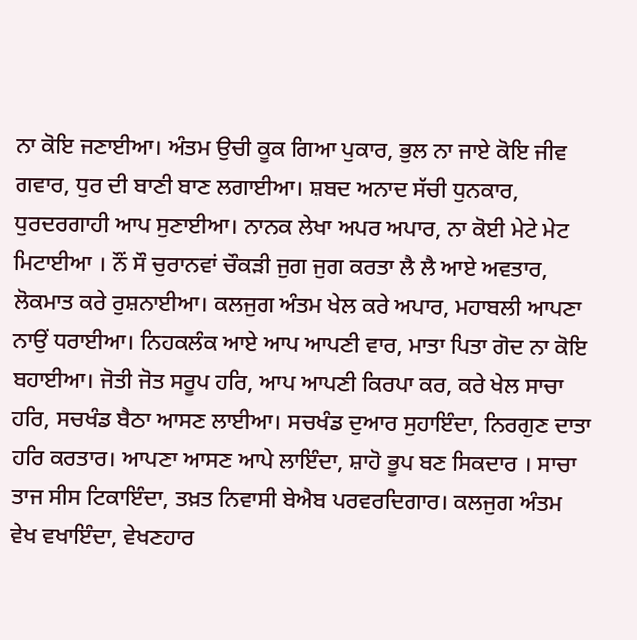ਨਾ ਕੋਇ ਜਣਾਈਆ। ਅੰਤਮ ਉਚੀ ਕੂਕ ਗਿਆ ਪੁਕਾਰ, ਭੁਲ ਨਾ ਜਾਏ ਕੋਇ ਜੀਵ ਗਵਾਰ, ਧੁਰ ਦੀ ਬਾਣੀ ਬਾਣ ਲਗਾਈਆ। ਸ਼ਬਦ ਅਨਾਦ ਸੱਚੀ ਧੁਨਕਾਰ, ਧੁਰਦਰਗਾਹੀ ਆਪ ਸੁਣਾਈਆ। ਨਾਨਕ ਲੇਖਾ ਅਪਰ ਅਪਾਰ, ਨਾ ਕੋਈ ਮੇਟੇ ਮੇਟ ਮਿਟਾਈਆ । ਨੌਂ ਸੌ ਚੁਰਾਨਵਾਂ ਚੌਕੜੀ ਜੁਗ ਜੁਗ ਕਰਤਾ ਲੈ ਲੈ ਆਏ ਅਵਤਾਰ, ਲੋਕਮਾਤ ਕਰੇ ਰੁਸ਼ਨਾਈਆ। ਕਲਜੁਗ ਅੰਤਮ ਖੇਲ ਕਰੇ ਅਪਾਰ, ਮਹਾਬਲੀ ਆਪਣਾ ਨਾਉਂ ਧਰਾਈਆ। ਨਿਹਕਲੰਕ ਆਏ ਆਪ ਆਪਣੀ ਵਾਰ, ਮਾਤਾ ਪਿਤਾ ਗੋਦ ਨਾ ਕੋਇ ਬਹਾਈਆ। ਜੋਤੀ ਜੋਤ ਸਰੂਪ ਹਰਿ, ਆਪ ਆਪਣੀ ਕਿਰਪਾ ਕਰ, ਕਰੇ ਖੇਲ ਸਾਚਾ ਹਰਿ, ਸਚਖੰਡ ਬੈਠਾ ਆਸਣ ਲਾਈਆ। ਸਚਖੰਡ ਦੁਆਰ ਸੁਹਾਇੰਦਾ, ਨਿਰਗੁਣ ਦਾਤਾ ਹਰਿ ਕਰਤਾਰ। ਆਪਣਾ ਆਸਣ ਆਪੇ ਲਾਇੰਦਾ, ਸ਼ਾਹੋ ਭੂਪ ਬਣ ਸਿਕਦਾਰ । ਸਾਚਾ ਤਾਜ ਸੀਸ ਟਿਕਾਇੰਦਾ, ਤਖ਼ਤ ਨਿਵਾਸੀ ਬੇਐਬ ਪਰਵਰਦਿਗਾਰ। ਕਲਜੁਗ ਅੰਤਮ ਵੇਖ ਵਖਾਇੰਦਾ, ਵੇਖਣਹਾਰ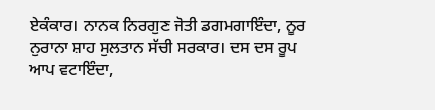ਏਕੰਕਾਰ। ਨਾਨਕ ਨਿਰਗੁਣ ਜੋਤੀ ਡਗਮਗਾਇੰਦਾ, ਨੂਰ ਨੁਰਾਨਾ ਸ਼ਾਹ ਸੁਲਤਾਨ ਸੱਚੀ ਸਰਕਾਰ। ਦਸ ਦਸ ਰੂਪ ਆਪ ਵਟਾਇੰਦਾ,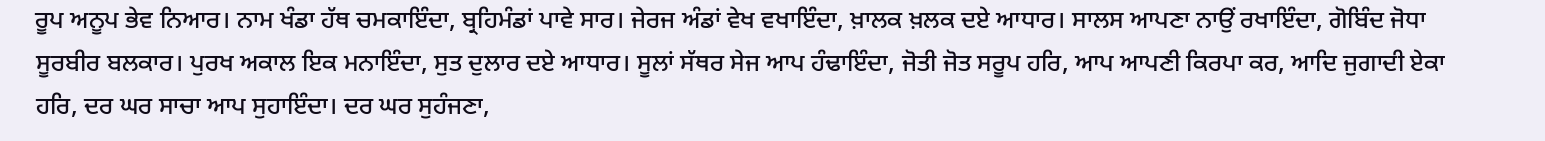ਰੂਪ ਅਨੂਪ ਭੇਵ ਨਿਆਰ। ਨਾਮ ਖੰਡਾ ਹੱਥ ਚਮਕਾਇੰਦਾ, ਬ੍ਰਹਿਮੰਡਾਂ ਪਾਵੇ ਸਾਰ। ਜੇਰਜ ਅੰਡਾਂ ਵੇਖ ਵਖਾਇੰਦਾ, ਖ਼ਾਲਕ ਖ਼ਲਕ ਦਏ ਆਧਾਰ। ਸਾਲਸ ਆਪਣਾ ਨਾਉਂ ਰਖਾਇੰਦਾ, ਗੋਬਿੰਦ ਜੋਧਾ ਸੂਰਬੀਰ ਬਲਕਾਰ। ਪੁਰਖ ਅਕਾਲ ਇਕ ਮਨਾਇੰਦਾ, ਸੁਤ ਦੁਲਾਰ ਦਏ ਆਧਾਰ। ਸੂਲਾਂ ਸੱਥਰ ਸੇਜ ਆਪ ਹੰਢਾਇੰਦਾ, ਜੋਤੀ ਜੋਤ ਸਰੂਪ ਹਰਿ, ਆਪ ਆਪਣੀ ਕਿਰਪਾ ਕਰ, ਆਦਿ ਜੁਗਾਦੀ ਏਕਾ ਹਰਿ, ਦਰ ਘਰ ਸਾਚਾ ਆਪ ਸੁਹਾਇੰਦਾ। ਦਰ ਘਰ ਸੁਹੰਜਣਾ,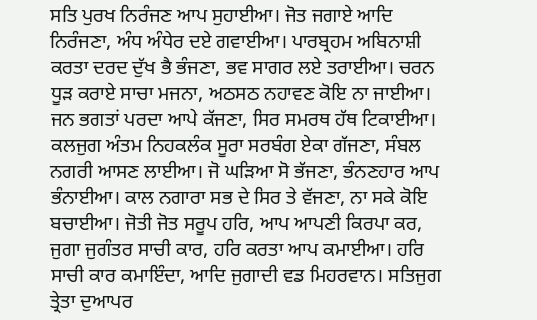ਸਤਿ ਪੁਰਖ ਨਿਰੰਜਣ ਆਪ ਸੁਹਾਈਆ। ਜੋਤ ਜਗਾਏ ਆਦਿ ਨਿਰੰਜਣਾ, ਅੰਧ ਅੰਧੇਰ ਦਏ ਗਵਾਈਆ। ਪਾਰਬ੍ਰਹਮ ਅਬਿਨਾਸ਼ੀ ਕਰਤਾ ਦਰਦ ਦੁੱਖ ਭੈ ਭੰਜਣਾ, ਭਵ ਸਾਗਰ ਲਏ ਤਰਾਈਆ। ਚਰਨ ਧੂੜ ਕਰਾਏ ਸਾਚਾ ਮਜਨਾ, ਅਠਸਠ ਨਹਾਵਣ ਕੋਇ ਨਾ ਜਾਈਆ। ਜਨ ਭਗਤਾਂ ਪਰਦਾ ਆਪੇ ਕੱਜਣਾ, ਸਿਰ ਸਮਰਥ ਹੱਥ ਟਿਕਾਈਆ। ਕਲਜੁਗ ਅੰਤਮ ਨਿਹਕਲੰਕ ਸੂਰਾ ਸਰਬੰਗ ਏਕਾ ਗੱਜਣਾ, ਸੰਬਲ ਨਗਰੀ ਆਸਣ ਲਾਈਆ। ਜੋ ਘੜਿਆ ਸੋ ਭੱਜਣਾ, ਭੰਨਣਹਾਰ ਆਪ ਭੰਨਾਈਆ। ਕਾਲ ਨਗਾਰਾ ਸਭ ਦੇ ਸਿਰ ਤੇ ਵੱਜਣਾ, ਨਾ ਸਕੇ ਕੋਇ ਬਚਾਈਆ। ਜੋਤੀ ਜੋਤ ਸਰੂਪ ਹਰਿ, ਆਪ ਆਪਣੀ ਕਿਰਪਾ ਕਰ, ਜੁਗਾ ਜੁਗੰਤਰ ਸਾਚੀ ਕਾਰ, ਹਰਿ ਕਰਤਾ ਆਪ ਕਮਾਈਆ। ਹਰਿ ਸਾਚੀ ਕਾਰ ਕਮਾਇੰਦਾ, ਆਦਿ ਜੁਗਾਦੀ ਵਡ ਮਿਹਰਵਾਨ। ਸਤਿਜੁਗ ਤ੍ਰੇਤਾ ਦੁਆਪਰ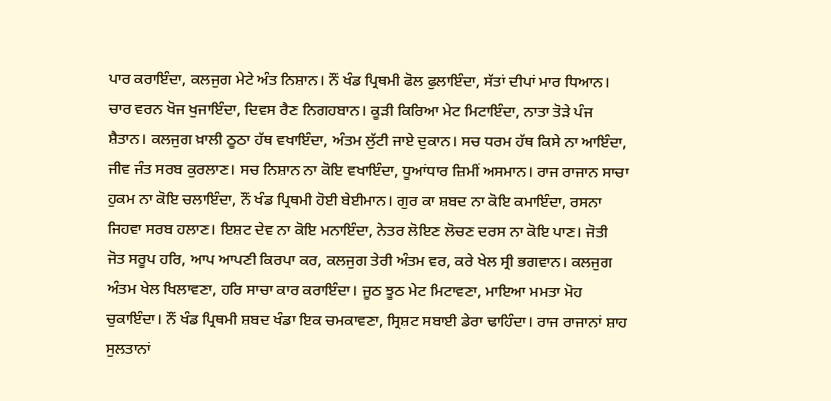ਪਾਰ ਕਰਾਇੰਦਾ, ਕਲਜੁਗ ਮੇਟੇ ਅੰਤ ਨਿਸ਼ਾਨ। ਨੌਂ ਖੰਡ ਪ੍ਰਿਥਮੀ ਫੋਲ ਫੁਲਾਇੰਦਾ, ਸੱਤਾਂ ਦੀਪਾਂ ਮਾਰ ਧਿਆਨ। ਚਾਰ ਵਰਨ ਖੋਜ ਖੁਜਾਇੰਦਾ, ਦਿਵਸ ਰੈਣ ਨਿਗਹਬਾਨ। ਕੂੜੀ ਕਿਰਿਆ ਮੇਟ ਮਿਟਾਇੰਦਾ, ਨਾਤਾ ਤੋੜੇ ਪੰਜ ਸ਼ੈਤਾਨ। ਕਲਜੁਗ ਖ਼ਾਲੀ ਠੂਠਾ ਹੱਥ ਵਖਾਇੰਦਾ, ਅੰਤਮ ਲੁੱਟੀ ਜਾਏ ਦੁਕਾਨ। ਸਚ ਧਰਮ ਹੱਥ ਕਿਸੇ ਨਾ ਆਇੰਦਾ, ਜੀਵ ਜੰਤ ਸਰਬ ਕੁਰਲਾਣ। ਸਚ ਨਿਸ਼ਾਨ ਨਾ ਕੋਇ ਵਖਾਇੰਦਾ, ਧੂਆਂਧਾਰ ਜ਼ਿਮੀਂ ਅਸਮਾਨ। ਰਾਜ ਰਾਜਾਨ ਸਾਚਾ ਹੁਕਮ ਨਾ ਕੋਇ ਚਲਾਇੰਦਾ, ਨੌਂ ਖੰਡ ਪ੍ਰਿਥਮੀ ਹੋਈ ਬੇਈਮਾਨ। ਗੁਰ ਕਾ ਸ਼ਬਦ ਨਾ ਕੋਇ ਕਮਾਇੰਦਾ, ਰਸਨਾ ਜਿਹਵਾ ਸਰਬ ਹਲਾਣ। ਇਸ਼ਟ ਦੇਵ ਨਾ ਕੋਇ ਮਨਾਇੰਦਾ, ਨੇਤਰ ਲੋਇਣ ਲੋਚਣ ਦਰਸ ਨਾ ਕੋਇ ਪਾਣ। ਜੋਤੀ ਜੋਤ ਸਰੂਪ ਹਰਿ, ਆਪ ਆਪਣੀ ਕਿਰਪਾ ਕਰ, ਕਲਜੁਗ ਤੇਰੀ ਅੰਤਮ ਵਰ, ਕਰੇ ਖੇਲ ਸ੍ਰੀ ਭਗਵਾਨ। ਕਲਜੁਗ ਅੰਤਮ ਖੇਲ ਖਿਲਾਵਣਾ, ਹਰਿ ਸਾਚਾ ਕਾਰ ਕਰਾਇੰਦਾ। ਜੂਠ ਝੂਠ ਮੇਟ ਮਿਟਾਵਣਾ, ਮਾਇਆ ਮਮਤਾ ਮੋਹ ਚੁਕਾਇੰਦਾ। ਨੌਂ ਖੰਡ ਪ੍ਰਿਥਮੀ ਸ਼ਬਦ ਖੰਡਾ ਇਕ ਚਮਕਾਵਣਾ, ਸ੍ਰਿਸ਼ਟ ਸਬਾਈ ਡੇਰਾ ਢਾਹਿੰਦਾ। ਰਾਜ ਰਾਜਾਨਾਂ ਸ਼ਾਹ ਸੁਲਤਾਨਾਂ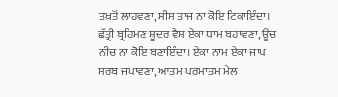ਤਖ਼ਤੋਂ ਲਾਹਵਣਾ, ਸੀਸ ਤਾਜ ਨਾ ਕੋਇ ਟਿਕਾਇੰਦਾ। ਛੱਤ੍ਰੀ ਬ੍ਰਹਿਮਣ ਸ਼ੂਦਰ ਵੈਸ਼ ਏਕਾ ਧਾਮ ਬਹਾਵਣਾ, ਊਚ ਨੀਚ ਨਾ ਕੋਇ ਬਣਾਇੰਦਾ। ਏਕਾ ਨਾਮ ਏਕਾ ਜਾਪ ਸਰਬ ਜਪਾਵਣਾ, ਆਤਮ ਪਰਮਾਤਮ ਮੇਲ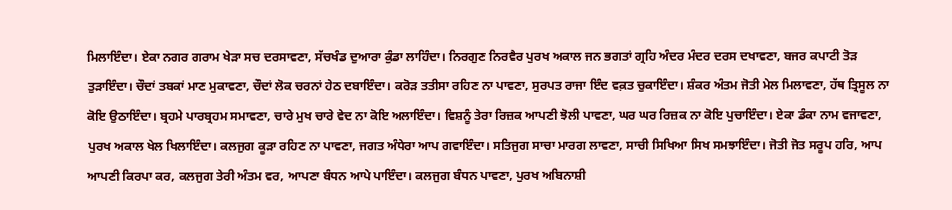ਮਿਲਾਇੰਦਾ। ਏਕਾ ਨਗਰ ਗਰਾਮ ਖੇੜਾ ਸਚ ਦਰਸਾਵਣਾ, ਸੱਚਖੰਡ ਦੁਆਰਾ ਕੁੰਡਾ ਲਾਹਿੰਦਾ। ਨਿਰਗੁਣ ਨਿਰਵੈਰ ਪੁਰਖ ਅਕਾਲ ਜਨ ਭਗਤਾਂ ਗ੍ਰਹਿ ਅੰਦਰ ਮੰਦਰ ਦਰਸ ਦਖਾਵਣਾ, ਬਜਰ ਕਪਾਟੀ ਤੋੜ ਤੁੜਾਇੰਦਾ। ਚੌਦਾਂ ਤਬਕਾਂ ਮਾਣ ਮੁਕਾਵਣਾ, ਚੌਦਾਂ ਲੋਕ ਚਰਨਾਂ ਹੇਠ ਦਬਾਇੰਦਾ। ਕਰੋੜ ਤਤੀਸਾ ਰਹਿਣ ਨਾ ਪਾਵਣਾ, ਸੁਰਪਤ ਰਾਜਾ ਇੰਦ ਵਕ਼ਤ ਚੁਕਾਇੰਦਾ। ਸ਼ੰਕਰ ਅੰਤਮ ਜੋਤੀ ਮੇਲ ਮਿਲਾਵਣਾ, ਹੱਥ ਤ੍ਰਿਸੂਲ ਨਾ ਕੋਇ ਉਠਾਇੰਦਾ। ਬ੍ਰਹਮੇ ਪਾਰਬ੍ਰਹਮ ਸਮਾਵਣਾ, ਚਾਰੇ ਮੁਖ ਚਾਰੇ ਵੇਦ ਨਾ ਕੋਇ ਅਲਾਇੰਦਾ। ਵਿਸ਼ਨੂੰ ਤੇਰਾ ਰਿਜ਼ਕ ਆਪਣੀ ਝੋਲੀ ਪਾਵਣਾ, ਘਰ ਘਰ ਰਿਜ਼ਕ ਨਾ ਕੋਇ ਪੁਚਾਇੰਦਾ। ਏਕਾ ਡੰਕਾ ਨਾਮ ਵਜਾਵਣਾ, ਪੁਰਖ ਅਕਾਲ ਖੇਲ ਖਿਲਾਇੰਦਾ। ਕਲਜੁਗ ਕੂੜਾ ਰਹਿਣ ਨਾ ਪਾਵਣਾ, ਜਗਤ ਅੰਧੇਰਾ ਆਪ ਗਵਾਇੰਦਾ। ਸਤਿਜੁਗ ਸਾਚਾ ਮਾਰਗ ਲਾਵਣਾ, ਸਾਚੀ ਸਿਖਿਆ ਸਿਖ ਸਮਝਾਇੰਦਾ। ਜੋਤੀ ਜੋਤ ਸਰੂਪ ਹਰਿ, ਆਪ ਆਪਣੀ ਕਿਰਪਾ ਕਰ, ਕਲਜੁਗ ਤੇਰੀ ਅੰਤਮ ਵਰ, ਆਪਣਾ ਬੰਧਨ ਆਪੇ ਪਾਇੰਦਾ। ਕਲਜੁਗ ਬੰਧਨ ਪਾਵਣਾ, ਪੁਰਖ ਅਬਿਨਾਸ਼ੀ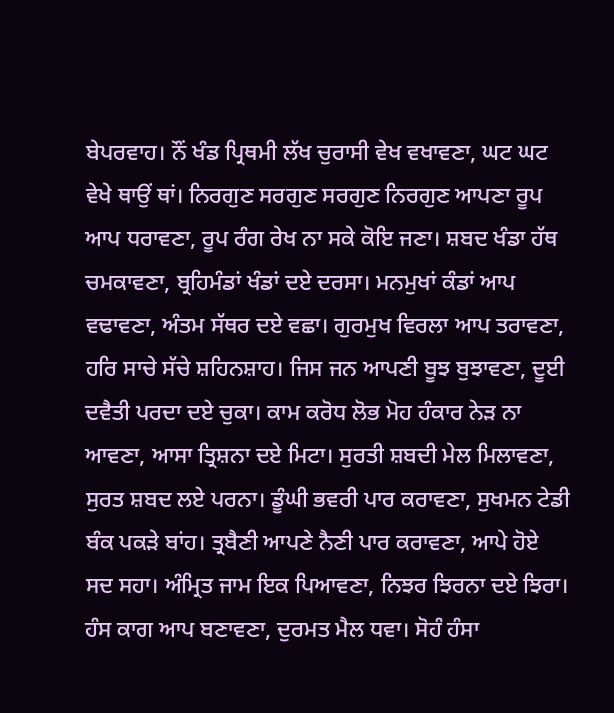ਬੇਪਰਵਾਹ। ਨੌਂ ਖੰਡ ਪ੍ਰਿਥਮੀ ਲੱਖ ਚੁਰਾਸੀ ਵੇਖ ਵਖਾਵਣਾ, ਘਟ ਘਟ ਵੇਖੇ ਥਾਉਂ ਥਾਂ। ਨਿਰਗੁਣ ਸਰਗੁਣ ਸਰਗੁਣ ਨਿਰਗੁਣ ਆਪਣਾ ਰੂਪ ਆਪ ਧਰਾਵਣਾ, ਰੂਪ ਰੰਗ ਰੇਖ ਨਾ ਸਕੇ ਕੋਇ ਜਣਾ। ਸ਼ਬਦ ਖੰਡਾ ਹੱਥ ਚਮਕਾਵਣਾ, ਬ੍ਰਹਿਮੰਡਾਂ ਖੰਡਾਂ ਦਏ ਦਰਸਾ। ਮਨਮੁਖਾਂ ਕੰਡਾਂ ਆਪ ਵਢਾਵਣਾ, ਅੰਤਮ ਸੱਥਰ ਦਏ ਵਛਾ। ਗੁਰਮੁਖ ਵਿਰਲਾ ਆਪ ਤਰਾਵਣਾ, ਹਰਿ ਸਾਚੇ ਸੱਚੇ ਸ਼ਹਿਨਸ਼ਾਹ। ਜਿਸ ਜਨ ਆਪਣੀ ਬੂਝ ਬੁਝਾਵਣਾ, ਦੂਈ ਦਵੈਤੀ ਪਰਦਾ ਦਏ ਚੁਕਾ। ਕਾਮ ਕਰੋਧ ਲੋਭ ਮੋਹ ਹੰਕਾਰ ਨੇੜ ਨਾ ਆਵਣਾ, ਆਸਾ ਤ੍ਰਿਸ਼ਨਾ ਦਏ ਮਿਟਾ। ਸੁਰਤੀ ਸ਼ਬਦੀ ਮੇਲ ਮਿਲਾਵਣਾ, ਸੁਰਤ ਸ਼ਬਦ ਲਏ ਪਰਨਾ। ਡੂੰਘੀ ਭਵਰੀ ਪਾਰ ਕਰਾਵਣਾ, ਸੁਖਮਨ ਟੇਡੀ ਬੰਕ ਪਕੜੇ ਬਾਂਹ। ਤ੍ਰਬੈਣੀ ਆਪਣੇ ਨੈਣੀ ਪਾਰ ਕਰਾਵਣਾ, ਆਪੇ ਹੋਏ ਸਦ ਸਹਾ। ਅੰਮ੍ਰਿਤ ਜਾਮ ਇਕ ਪਿਆਵਣਾ, ਨਿਝਰ ਝਿਰਨਾ ਦਏ ਝਿਰਾ। ਹੰਸ ਕਾਗ ਆਪ ਬਣਾਵਣਾ, ਦੁਰਮਤ ਮੈਲ ਧਵਾ। ਸੋਹੰ ਹੰਸਾ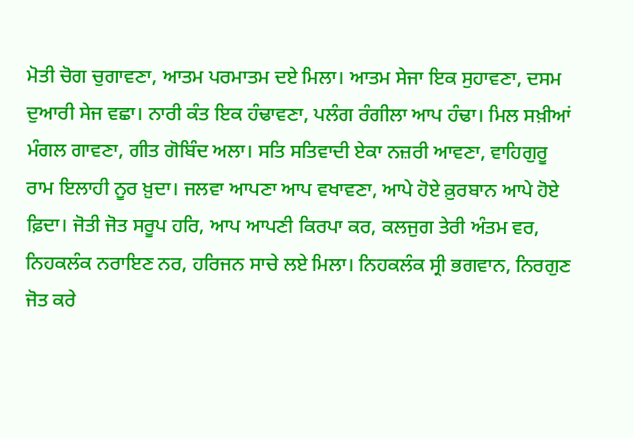ਮੋਤੀ ਚੋਗ ਚੁਗਾਵਣਾ, ਆਤਮ ਪਰਮਾਤਮ ਦਏ ਮਿਲਾ। ਆਤਮ ਸੇਜਾ ਇਕ ਸੁਹਾਵਣਾ, ਦਸਮ ਦੁਆਰੀ ਸੇਜ ਵਛਾ। ਨਾਰੀ ਕੰਤ ਇਕ ਹੰਢਾਵਣਾ, ਪਲੰਗ ਰੰਗੀਲਾ ਆਪ ਹੰਢਾ। ਮਿਲ ਸਖ਼ੀਆਂ ਮੰਗਲ ਗਾਵਣਾ, ਗੀਤ ਗੋਬਿੰਦ ਅਲਾ। ਸਤਿ ਸਤਿਵਾਦੀ ਏਕਾ ਨਜ਼ਰੀ ਆਵਣਾ, ਵਾਹਿਗੁਰੂ ਰਾਮ ਇਲਾਹੀ ਨੂਰ ਖ਼ੁਦਾ। ਜਲਵਾ ਆਪਣਾ ਆਪ ਵਖਾਵਣਾ, ਆਪੇ ਹੋਏ ਕ਼ੁਰਬਾਨ ਆਪੇ ਹੋਏ ਫ਼ਿਦਾ। ਜੋਤੀ ਜੋਤ ਸਰੂਪ ਹਰਿ, ਆਪ ਆਪਣੀ ਕਿਰਪਾ ਕਰ, ਕਲਜੁਗ ਤੇਰੀ ਅੰਤਮ ਵਰ, ਨਿਹਕਲੰਕ ਨਰਾਇਣ ਨਰ, ਹਰਿਜਨ ਸਾਚੇ ਲਏ ਮਿਲਾ। ਨਿਹਕਲੰਕ ਸ੍ਰੀ ਭਗਵਾਨ, ਨਿਰਗੁਣ ਜੋਤ ਕਰੇ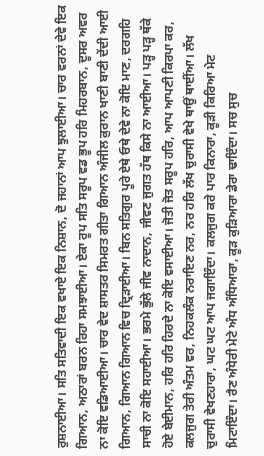ਰੁਸ਼ਨਾਈਆ। ਸਤਿ ਸਤਿਵਾਦੀ ਇਕ ਵਖਾਏ ਇਕ ਨਿਸ਼ਾਨ, ਦੋ ਜਹਾਨਾਂ ਆਪ ਝੁਲਾਈਆ। ਚਾਰ ਵਰਨਾਂ ਦੇਵੇ ਇਕ ਗਿਆਨ, ਅਠਾਰਾਂ ਬਰਨ ਰਿਹਾ ਸਮਝਾਈਆ। ਏਕਾ ਰੂਪ ਸਤਿ ਸਰੂਪ ਵਡ ਭੂਪ ਹਰਿ ਮਿਹਰਬਾਨ, ਦੂਸਰ ਅਵਰ ਨਾ ਕੋਇ ਵਡਿਆਈਆ। ਚਾਰ ਵੇਦ ਸ਼ਾਸਤਰ ਸਿਮਰਤ ਗੀਤਾ ਗਿਆਨ ਅੰਜੀਲ ਕ਼ੁਰਾਨ ਖਾਣੀ ਬਾਣੀ ਦੇਂਦੀ ਆਈ ਗਿਆਨ, ਗਿਆਨ ਗਿਆਨ ਵਿਚ ਦ੍ਰਿੜਾਈਆ। ਬਿਨ ਸਤਿਗੁਰ ਪੂਰੇ ਏਥੇ ਓਥੇ ਦੇਵੇ ਨਾ ਕੋਇ ਮਾਣ, ਦਰਗਹਿ ਸਾਚੀ ਨਾ ਕੋਇ ਸਹਾਈਆ। ਭਰਮੇ ਭੁੱਲੇ ਜੀਵ ਨਾਦਾਨ, ਜੀਵਣ ਜੁਗਤ ਹੱਥ ਕਿਸੇ ਨਾ ਆਈਆ। ਪੜ੍ਹ ਪੜ੍ਹ ਥੱਕੇ ਹੋਏ ਬੇਈਮਾਨ, ਹਰਿ ਹਰਿ ਹਿਰਦੇ ਨਾ ਕੋਇ ਵਸਾਈਆ। ਜੋਤੀ ਜੋਤ ਸਰੂਪ ਹਰਿ, ਆਪ ਆਪਣੀ ਕਿਰਪਾ ਕਰ, ਕਲਜੁਗ ਤੇਰੀ ਅੰਤਮ ਵਰ, ਨਿਹਕਲੰਕ ਨਰਾਇਣ ਨਰ, ਨਰ ਹਰਿ ਲੱਖ ਚੁਰਾਸੀ ਵੇਖੇ ਥਾਉਂ ਥਾਈਂਆ। ਲੱਖ ਚੁਰਾਸੀ ਵੇਖਣਹਾਰਾ, ਘਟ ਘਟ ਆਪ ਜਗਾਇੰਦਾ। ਕਲਜੁਗ ਕਰੇ ਪਾਰ ਕਿਨਾਰਾ, ਕੂੜੀ ਕਿਰਿਆ ਮੇਟ ਮਿਟਾਇੰਦਾ। ਰੈਣ ਅੰਧੇਰੀ ਮੇਟੇ ਅੰਧ ਅੰਧਿਆਰਾ, ਕੂੜ ਕੁੜਿਆਰਾ ਡੇਰਾ ਢਾਇੰਦਾ। ਸਚ ਸੁਚ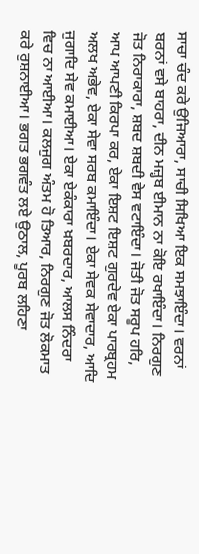ਸਾਚਾ ਚੰਦ ਕਰੇ ਉਜਿਆਰਾ, ਸਾਚੀ ਸਿਖਿਆ ਇਕ ਸਮਝਾਇੰਦਾ। ਵਰਨਾਂ ਬਰਨਾਂ ਵਸੇ ਬਾਹਰਾ, ਦੀਨ ਮਜ਼੍ਹਬ ਈਮਾਨ ਨਾ ਕੋਇ ਰਖਾਇੰਦਾ। ਨਿਰਗੁਣ ਜੋਤ ਨਿਰਾਕਾਰਾ, ਸ਼ਬਦ ਸ਼ਬਦੀ ਵੇਸ ਵਟਾਇੰਦਾ। ਜੋਤੀ ਜੋਤ ਸਰੂਪ ਹਰਿ, ਆਪ ਆਪਣੀ ਕਿਰਪਾ ਕਰ, ਏਕਾ ਇਸ਼ਟ ਇਸ਼ਟ ਗੁਰਦੇਵ ਏਕਾ ਪਾਰਬ੍ਰਹਮ ਅਲਖ ਅਭੇਵ, ਏਕਾ ਸੇਵਾ ਸਰਬ ਕਮਾਇੰਦਾ। ਏਕਾ ਸੇਵਕ ਸੇਵਾਦਾਰ, ਆਦਿ ਜੁਗਾਦਿ ਸੇਵ ਕਮਾਈਆ। ਏਕਾ ਏਕੰਕਾਰਾ ਖ਼ਬਰਦਾਰ, ਆਲਸ ਨਿੰਦਰਾ ਵਿਚ ਨਾ ਆਈਆ। ਕਲਜੁਗ ਅੰਤਮ ਹੋ ਤਿਆਰ, ਨਿਰਗੁਣ ਜੋਤ ਲੋਕਮਾਤ ਕਰੇ ਰੁਸ਼ਨਾਈਆ। ਭਗਤ ਭਗਵੰਤ ਲਏ ਉਠਾਲ, ਪੂਰਬ ਲਹਿਣਾ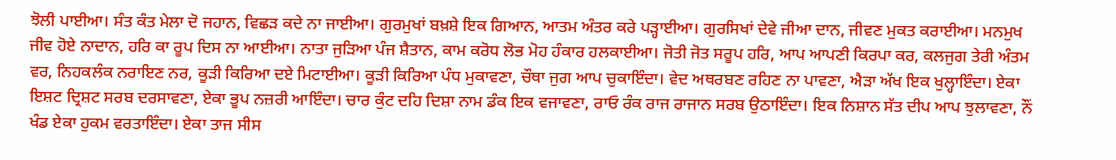ਝੋਲੀ ਪਾਈਆ। ਸੰਤ ਕੰਤ ਮੇਲਾ ਦੋ ਜਹਾਨ, ਵਿਛੜ ਕਦੇ ਨਾ ਜਾਈਆ। ਗੁਰਮੁਖਾਂ ਬਖ਼ਸ਼ੇ ਇਕ ਗਿਆਨ, ਆਤਮ ਅੰਤਰ ਕਰੇ ਪੜ੍ਹਾਈਆ। ਗੁਰਸਿਖਾਂ ਦੇਵੇ ਜੀਆ ਦਾਨ, ਜੀਵਣ ਮੁਕਤ ਕਰਾਈਆ। ਮਨਮੁਖ ਜੀਵ ਹੋਏ ਨਾਦਾਨ, ਹਰਿ ਕਾ ਰੂਪ ਦਿਸ ਨਾ ਆਈਆ। ਨਾਤਾ ਜੁੜਿਆ ਪੰਜ ਸ਼ੈਤਾਨ, ਕਾਮ ਕਰੋਧ ਲੋਭ ਮੋਹ ਹੰਕਾਰ ਹਲਕਾਈਆ। ਜੋਤੀ ਜੋਤ ਸਰੂਪ ਹਰਿ, ਆਪ ਆਪਣੀ ਕਿਰਪਾ ਕਰ, ਕਲਜੁਗ ਤੇਰੀ ਅੰਤਮ ਵਰ, ਨਿਹਕਲੰਕ ਨਰਾਇਣ ਨਰ, ਕੂੜੀ ਕਿਰਿਆ ਦਏ ਮਿਟਾਈਆ। ਕੂੜੀ ਕਿਰਿਆ ਪੰਧ ਮੁਕਾਵਣਾ, ਚੌਥਾ ਜੁਗ ਆਪ ਚੁਕਾਇੰਦਾ। ਵੇਦ ਅਥਰਬਣ ਰਹਿਣ ਨਾ ਪਾਵਣਾ, ਐੜਾ ਅੱਖ ਇਕ ਖੁਲ੍ਹਾਇੰਦਾ। ਏਕਾ ਇਸ਼ਟ ਦ੍ਰਿਸ਼ਟ ਸਰਬ ਦਰਸਾਵਣਾ, ਏਕਾ ਭੂਪ ਨਜ਼ਰੀ ਆਇੰਦਾ। ਚਾਰ ਕੁੰਟ ਦਹਿ ਦਿਸ਼ਾ ਨਾਮ ਡੰਕ ਇਕ ਵਜਾਵਣਾ, ਰਾਓ ਰੰਕ ਰਾਜ ਰਾਜਾਨ ਸਰਬ ਉਠਾਇੰਦਾ। ਇਕ ਨਿਸ਼ਾਨ ਸੱਤ ਦੀਪ ਆਪ ਝੁਲਾਵਣਾ, ਨੌਂ ਖੰਡ ਏਕਾ ਹੁਕਮ ਵਰਤਾਇੰਦਾ। ਏਕਾ ਤਾਜ ਸੀਸ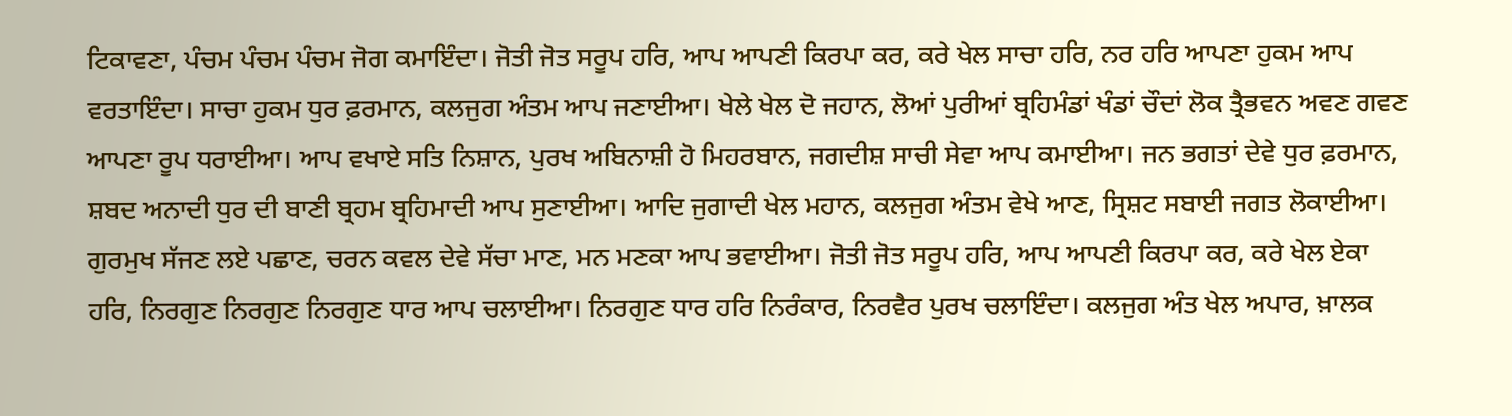ਟਿਕਾਵਣਾ, ਪੰਚਮ ਪੰਚਮ ਪੰਚਮ ਜੋਗ ਕਮਾਇੰਦਾ। ਜੋਤੀ ਜੋਤ ਸਰੂਪ ਹਰਿ, ਆਪ ਆਪਣੀ ਕਿਰਪਾ ਕਰ, ਕਰੇ ਖੇਲ ਸਾਚਾ ਹਰਿ, ਨਰ ਹਰਿ ਆਪਣਾ ਹੁਕਮ ਆਪ ਵਰਤਾਇੰਦਾ। ਸਾਚਾ ਹੁਕਮ ਧੁਰ ਫ਼ਰਮਾਨ, ਕਲਜੁਗ ਅੰਤਮ ਆਪ ਜਣਾਈਆ। ਖੇਲੇ ਖੇਲ ਦੋ ਜਹਾਨ, ਲੋਆਂ ਪੁਰੀਆਂ ਬ੍ਰਹਿਮੰਡਾਂ ਖੰਡਾਂ ਚੌਦਾਂ ਲੋਕ ਤ੍ਰੈਭਵਨ ਅਵਣ ਗਵਣ ਆਪਣਾ ਰੂਪ ਧਰਾਈਆ। ਆਪ ਵਖਾਏ ਸਤਿ ਨਿਸ਼ਾਨ, ਪੁਰਖ ਅਬਿਨਾਸ਼ੀ ਹੋ ਮਿਹਰਬਾਨ, ਜਗਦੀਸ਼ ਸਾਚੀ ਸੇਵਾ ਆਪ ਕਮਾਈਆ। ਜਨ ਭਗਤਾਂ ਦੇਵੇ ਧੁਰ ਫ਼ਰਮਾਨ, ਸ਼ਬਦ ਅਨਾਦੀ ਧੁਰ ਦੀ ਬਾਣੀ ਬ੍ਰਹਮ ਬ੍ਰਹਿਮਾਦੀ ਆਪ ਸੁਣਾਈਆ। ਆਦਿ ਜੁਗਾਦੀ ਖੇਲ ਮਹਾਨ, ਕਲਜੁਗ ਅੰਤਮ ਵੇਖੇ ਆਣ, ਸ੍ਰਿਸ਼ਟ ਸਬਾਈ ਜਗਤ ਲੋਕਾਈਆ। ਗੁਰਮੁਖ ਸੱਜਣ ਲਏ ਪਛਾਣ, ਚਰਨ ਕਵਲ ਦੇਵੇ ਸੱਚਾ ਮਾਣ, ਮਨ ਮਣਕਾ ਆਪ ਭਵਾਈਆ। ਜੋਤੀ ਜੋਤ ਸਰੂਪ ਹਰਿ, ਆਪ ਆਪਣੀ ਕਿਰਪਾ ਕਰ, ਕਰੇ ਖੇਲ ਏਕਾ ਹਰਿ, ਨਿਰਗੁਣ ਨਿਰਗੁਣ ਨਿਰਗੁਣ ਧਾਰ ਆਪ ਚਲਾਈਆ। ਨਿਰਗੁਣ ਧਾਰ ਹਰਿ ਨਿਰੰਕਾਰ, ਨਿਰਵੈਰ ਪੁਰਖ ਚਲਾਇੰਦਾ। ਕਲਜੁਗ ਅੰਤ ਖੇਲ ਅਪਾਰ, ਖ਼ਾਲਕ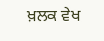ਖ਼ਲਕ ਵੇਖ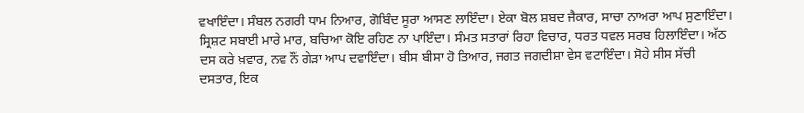ਵਖਾਇੰਦਾ। ਸੰਬਲ ਨਗਰੀ ਧਾਮ ਨਿਆਰ, ਗੋਬਿੰਦ ਸੂਰਾ ਆਸਣ ਲਾਇੰਦਾ। ਏਕਾ ਬੋਲ ਸ਼ਬਦ ਜੈਕਾਰ, ਸਾਚਾ ਨਾਅਰਾ ਆਪ ਸੁਣਾਇੰਦਾ। ਸ੍ਰਿਸ਼ਟ ਸਬਾਈ ਮਾਰੇ ਮਾਰ, ਬਚਿਆ ਕੋਇ ਰਹਿਣ ਨਾ ਪਾਇੰਦਾ। ਸੰਮਤ ਸਤਾਰਾਂ ਰਿਹਾ ਵਿਚਾਰ, ਧਰਤ ਧਵਲ ਸਰਬ ਹਿਲਾਇੰਦਾ। ਅੱਠ ਦਸ ਕਰੇ ਖ਼ਵਾਰ, ਨਵ ਨੌਂ ਗੇੜਾ ਆਪ ਦਵਾਇੰਦਾ। ਬੀਸ ਬੀਸਾ ਹੋ ਤਿਆਰ, ਜਗਤ ਜਗਦੀਸ਼ਾ ਵੇਸ ਵਟਾਇੰਦਾ। ਸੋਹੇ ਸੀਸ ਸੱਚੀ ਦਸਤਾਰ, ਇਕ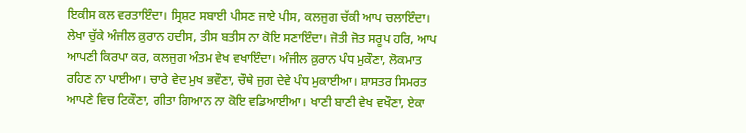ਇਕੀਸ ਕਲ ਵਰਤਾਇੰਦਾ। ਸ੍ਰਿਸ਼ਟ ਸਬਾਈ ਪੀਸਣ ਜਾਏ ਪੀਸ, ਕਲਜੁਗ ਚੱਕੀ ਆਪ ਚਲਾਇੰਦਾ। ਲੇਖਾ ਚੁੱਕੇ ਅੰਜੀਲ ਕ਼ੁਰਾਨ ਹਦੀਸ, ਤੀਸ ਬਤੀਸ ਨਾ ਕੋਇ ਸਣਾਇੰਦਾ। ਜੋਤੀ ਜੋਤ ਸਰੂਪ ਹਰਿ, ਆਪ ਆਪਣੀ ਕਿਰਪਾ ਕਰ, ਕਲਜੁਗ ਅੰਤਮ ਵੇਖ ਵਖਾਇੰਦਾ। ਅੰਜੀਲ ਕ਼ੁਰਾਨ ਪੰਧ ਮੁਕੌਣਾ, ਲੋਕਮਾਤ ਰਹਿਣ ਨਾ ਪਾਈਆ। ਚਾਰੇ ਵੇਦ ਮੁਖ ਭਵੌਣਾ, ਚੌਥੇ ਜੁਗ ਦੇਵੇ ਪੰਧ ਮੁਕਾਈਆ। ਸ਼ਾਸਤਰ ਸਿਮਰਤ ਆਪਣੇ ਵਿਚ ਟਿਕੌਣਾ, ਗੀਤਾ ਗਿਆਨ ਨਾ ਕੋਇ ਵਡਿਆਈਆ। ਖਾਣੀ ਬਾਣੀ ਵੇਖ ਵਖੌਣਾ, ਏਕਾ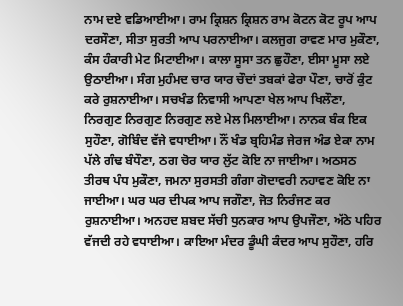ਨਾਮ ਦਏ ਵਡਿਆਈਆ। ਰਾਮ ਕ੍ਰਿਸ਼ਨ ਕ੍ਰਿਸ਼ਨ ਰਾਮ ਕੋਟਨ ਕੋਟ ਰੂਪ ਆਪ ਦਰਸੌਣਾ, ਸੀਤਾ ਸੁਰਤੀ ਆਪ ਪਰਨਾਈਆ। ਕਲਜੁਗ ਰਾਵਣ ਮਾਰ ਮੁਕੌਣਾ, ਕੰਸ ਹੰਕਾਰੀ ਮੇਟ ਮਿਟਾਈਆ। ਕਾਲਾ ਸੂਸਾ ਤਨ ਛੁਹੌਣਾ, ਈਸਾ ਮੂਸਾ ਲਏ ਉਠਾਈਆ। ਸੰਗ ਮੁਹੰਮਦ ਚਾਰ ਯਾਰ ਚੌਦਾਂ ਤਬਕਾਂ ਫੇਰਾ ਪੌਣਾ, ਚਾਰੋਂ ਕੁੰਟ ਕਰੇ ਰੁਸ਼ਨਾਈਆ। ਸਚਖੰਡ ਨਿਵਾਸੀ ਆਪਣਾ ਖੇਲ ਆਪ ਖਿਲੌਣਾ, ਨਿਰਗੁਣ ਨਿਰਗੁਣ ਨਿਰਗੁਣ ਲਏ ਮੇਲ ਮਿਲਾਈਆ। ਨਾਨਕ ਬੰਕ ਇਕ ਸੁਹੌਣਾ, ਗੋਬਿੰਦ ਵੱਜੇ ਵਧਾਈਆ। ਨੌਂ ਖੰਡ ਬ੍ਰਹਿਮੰਡ ਜੇਰਜ ਅੰਡ ਏਕਾ ਨਾਮ ਪੱਲੇ ਗੰਢ ਬੰਧੌਣਾ, ਠਗ ਚੋਰ ਯਾਰ ਲੁੱਟ ਕੋਇ ਨਾ ਜਾਈਆ। ਅਠਸਠ ਤੀਰਥ ਪੰਧ ਮੁਕੌਣਾ, ਜਮਨਾ ਸੁਰਸਤੀ ਗੰਗਾ ਗੋਦਾਵਰੀ ਨਹਾਵਣ ਕੋਇ ਨਾ ਜਾਈਆ। ਘਰ ਘਰ ਦੀਪਕ ਆਪ ਜਗੌਣਾ, ਜੋਤ ਨਿਰੰਜਣ ਕਰ ਰੁਸ਼ਨਾਈਆ। ਅਨਹਦ ਸ਼ਬਦ ਸੱਚੀ ਧੁਨਕਾਰ ਆਪ ਉਪਜੌਣਾ, ਅੱਠੇ ਪਹਿਰ ਵੱਜਦੀ ਰਹੇ ਵਧਾਈਆ। ਕਾਇਆ ਮੰਦਰ ਡੂੰਘੀ ਕੰਦਰ ਆਪ ਸੁਹੌਣਾ, ਹਰਿ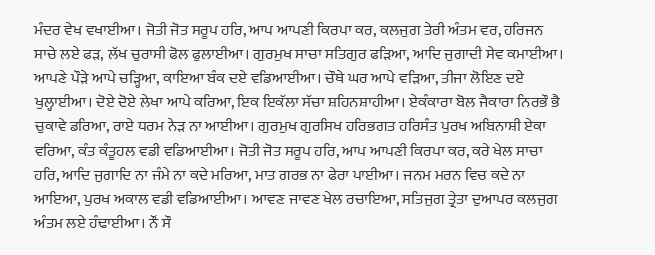ਮੰਦਰ ਵੇਖ ਵਖਾਈਆ। ਜੋਤੀ ਜੋਤ ਸਰੂਪ ਹਰਿ, ਆਪ ਆਪਣੀ ਕਿਰਪਾ ਕਰ, ਕਲਜੁਗ ਤੇਰੀ ਅੰਤਮ ਵਰ, ਹਰਿਜਨ ਸਾਚੇ ਲਏ ਫੜ, ਲੱਖ ਚੁਰਾਸੀ ਫੋਲ ਫੁਲਾਈਆ। ਗੁਰਮੁਖ ਸਾਚਾ ਸਤਿਗੁਰ ਫੜਿਆ, ਆਦਿ ਜੁਗਾਦੀ ਸੇਵ ਕਮਾਈਆ। ਆਪਣੇ ਪੌੜੇ ਆਪੇ ਚੜ੍ਹਿਆ, ਕਾਇਆ ਬੰਕ ਦਏ ਵਡਿਆਈਆ। ਚੌਥੇ ਘਰ ਆਪੇ ਵੜਿਆ, ਤੀਜਾ ਲੋਇਣ ਦਏ ਖੁਲ੍ਹਾਈਆ। ਦੋਏ ਦੋਏ ਲੇਖਾ ਆਪੇ ਕਰਿਆ, ਇਕ ਇਕੱਲਾ ਸੱਚਾ ਸ਼ਹਿਨਸ਼ਾਹੀਆ। ਏਕੰਕਾਰਾ ਬੋਲ ਜੈਕਾਰਾ ਨਿਰਭੌ ਭੈ ਚੁਕਾਵੇ ਡਰਿਆ, ਰਾਏ ਧਰਮ ਨੇੜ ਨਾ ਆਈਆ। ਗੁਰਮੁਖ ਗੁਰਸਿਖ ਹਰਿਭਗਤ ਹਰਿਸੰਤ ਪੁਰਖ ਅਬਿਨਾਸ਼ੀ ਏਕਾ ਵਰਿਆ, ਕੰਤ ਕੰਤੂਹਲ ਵਡੀ ਵਡਿਆਈਆ। ਜੋਤੀ ਜੋਤ ਸਰੂਪ ਹਰਿ, ਆਪ ਆਪਣੀ ਕਿਰਪਾ ਕਰ, ਕਰੇ ਖੇਲ ਸਾਚਾ ਹਰਿ, ਆਦਿ ਜੁਗਾਦਿ ਨਾ ਜੰਮੇ ਨਾ ਕਦੇ ਮਰਿਆ, ਮਾਤ ਗਰਭ ਨਾ ਫੇਰਾ ਪਾਈਆ। ਜਨਮ ਮਰਨ ਵਿਚ ਕਦੇ ਨਾ ਆਇਆ, ਪੁਰਖ ਅਕਾਲ ਵਡੀ ਵਡਿਆਈਆ। ਆਵਣ ਜਾਵਣ ਖੇਲ ਰਚਾਇਆ, ਸਤਿਜੁਗ ਤ੍ਰੇਤਾ ਦੁਆਪਰ ਕਲਜੁਗ ਅੰਤਮ ਲਏ ਹੰਢਾਈਆ। ਨੌਂ ਸੌ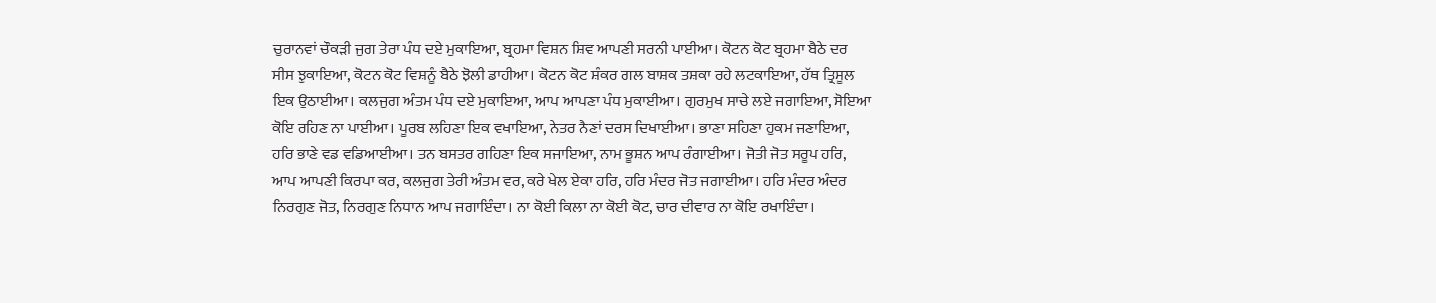ਚੁਰਾਨਵਾਂ ਚੌਕੜੀ ਜੁਗ ਤੇਰਾ ਪੰਧ ਦਏ ਮੁਕਾਇਆ, ਬ੍ਰਹਮਾ ਵਿਸ਼ਨ ਸ਼ਿਵ ਆਪਣੀ ਸਰਨੀ ਪਾਈਆ। ਕੋਟਨ ਕੋਟ ਬ੍ਰਹਮਾ ਬੈਠੇ ਦਰ ਸੀਸ ਝੁਕਾਇਆ, ਕੋਟਨ ਕੋਟ ਵਿਸ਼ਨੂੰ ਬੈਠੇ ਝੋਲੀ ਡਾਹੀਆ। ਕੋਟਨ ਕੋਟ ਸ਼ੰਕਰ ਗਲ ਬਾਸ਼ਕ ਤਸ਼ਕਾ ਰਹੇ ਲਟਕਾਇਆ, ਹੱਥ ਤ੍ਰਿਸੂਲ ਇਕ ਉਠਾਈਆ। ਕਲਜੁਗ ਅੰਤਮ ਪੰਧ ਦਏ ਮੁਕਾਇਆ, ਆਪ ਆਪਣਾ ਪੰਧ ਮੁਕਾਈਆ। ਗੁਰਮੁਖ ਸਾਚੇ ਲਏ ਜਗਾਇਆ, ਸੋਇਆ ਕੋਇ ਰਹਿਣ ਨਾ ਪਾਈਆ। ਪੂਰਬ ਲਹਿਣਾ ਇਕ ਵਖਾਇਆ, ਨੇਤਰ ਨੈਣਾਂ ਦਰਸ ਦਿਖਾਈਆ। ਭਾਣਾ ਸਹਿਣਾ ਹੁਕਮ ਜਣਾਇਆ, ਹਰਿ ਭਾਣੇ ਵਡ ਵਡਿਆਈਆ। ਤਨ ਬਸਤਰ ਗਹਿਣਾ ਇਕ ਸਜਾਇਆ, ਨਾਮ ਭੂਸ਼ਨ ਆਪ ਰੰਗਾਈਆ। ਜੋਤੀ ਜੋਤ ਸਰੂਪ ਹਰਿ, ਆਪ ਆਪਣੀ ਕਿਰਪਾ ਕਰ, ਕਲਜੁਗ ਤੇਰੀ ਅੰਤਮ ਵਰ, ਕਰੇ ਖੇਲ ਏਕਾ ਹਰਿ, ਹਰਿ ਮੰਦਰ ਜੋਤ ਜਗਾਈਆ। ਹਰਿ ਮੰਦਰ ਅੰਦਰ ਨਿਰਗੁਣ ਜੋਤ, ਨਿਰਗੁਣ ਨਿਧਾਨ ਆਪ ਜਗਾਇੰਦਾ। ਨਾ ਕੋਈ ਕਿਲਾ ਨਾ ਕੋਈ ਕੋਟ, ਚਾਰ ਦੀਵਾਰ ਨਾ ਕੋਇ ਰਖਾਇੰਦਾ।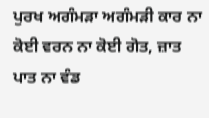ਪੁਰਖ ਅਗੰਮੜਾ ਅਗੰਮੜੀ ਕਾਰ ਨਾ ਕੋਈ ਵਰਨ ਨਾ ਕੋਈ ਗੋਤ, ਜ਼ਾਤ ਪਾਤ ਨਾ ਵੰਡ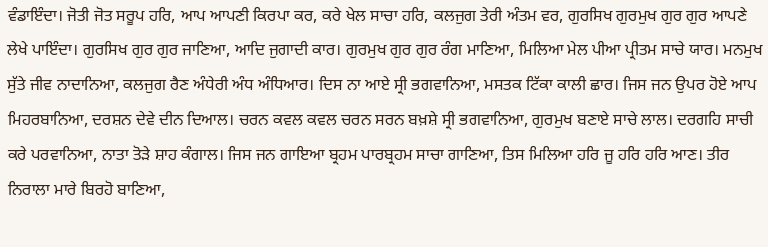ਵੰਡਾਇੰਦਾ। ਜੋਤੀ ਜੋਤ ਸਰੂਪ ਹਰਿ, ਆਪ ਆਪਣੀ ਕਿਰਪਾ ਕਰ, ਕਰੇ ਖੇਲ ਸਾਚਾ ਹਰਿ, ਕਲਜੁਗ ਤੇਰੀ ਅੰਤਮ ਵਰ, ਗੁਰਸਿਖ ਗੁਰਮੁਖ ਗੁਰ ਗੁਰ ਆਪਣੇ ਲੇਖੇ ਪਾਇੰਦਾ। ਗੁਰਸਿਖ ਗੁਰ ਗੁਰ ਜਾਣਿਆ, ਆਦਿ ਜੁਗਾਦੀ ਕਾਰ। ਗੁਰਮੁਖ ਗੁਰ ਗੁਰ ਰੰਗ ਮਾਣਿਆ, ਮਿਲਿਆ ਮੇਲ ਪੀਆ ਪ੍ਰੀਤਮ ਸਾਚੇ ਯਾਰ। ਮਨਮੁਖ ਸੁੱਤੇ ਜੀਵ ਨਾਦਾਨਿਆ, ਕਲਜੁਗ ਰੈਣ ਅੰਧੇਰੀ ਅੰਧ ਅੰਧਿਆਰ। ਦਿਸ ਨਾ ਆਏ ਸ੍ਰੀ ਭਗਵਾਨਿਆ, ਮਸਤਕ ਟਿੱਕਾ ਕਾਲੀ ਛਾਰ। ਜਿਸ ਜਨ ਉਪਰ ਹੋਏ ਆਪ ਮਿਹਰਬਾਨਿਆ, ਦਰਸ਼ਨ ਦੇਵੇ ਦੀਨ ਦਿਆਲ। ਚਰਨ ਕਵਲ ਕਵਲ ਚਰਨ ਸਰਨ ਬਖ਼ਸ਼ੇ ਸ੍ਰੀ ਭਗਵਾਨਿਆ, ਗੁਰਮੁਖ ਬਣਾਏ ਸਾਚੇ ਲਾਲ। ਦਰਗਹਿ ਸਾਚੀ ਕਰੇ ਪਰਵਾਨਿਆ, ਨਾਤਾ ਤੋੜੇ ਸ਼ਾਹ ਕੰਗਾਲ। ਜਿਸ ਜਨ ਗਾਇਆ ਬ੍ਰਹਮ ਪਾਰਬ੍ਰਹਮ ਸਾਚਾ ਗਾਣਿਆ, ਤਿਸ ਮਿਲਿਆ ਹਰਿ ਜੂ ਹਰਿ ਹਰਿ ਆਣ। ਤੀਰ ਨਿਰਾਲਾ ਮਾਰੇ ਬਿਰਹੋ ਬਾਣਿਆ,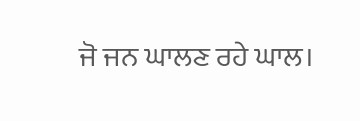ਜੋ ਜਨ ਘਾਲਣ ਰਹੇ ਘਾਲ।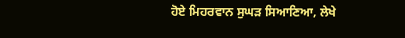ਹੋਏ ਮਿਹਰਵਾਨ ਸੁਘੜ ਸਿਆਣਿਆ, ਲੇਖੇ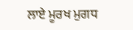ਲਾਏ ਮੂਰਖ ਮੁਗਧ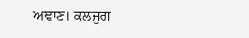ਅਞਾਣ। ਕਲਜੁਗ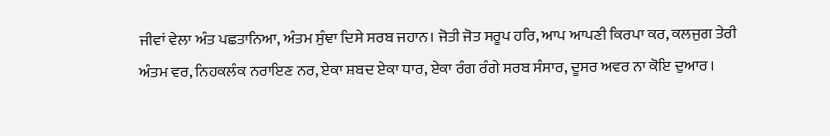ਜੀਵਾਂ ਵੇਲਾ ਅੰਤ ਪਛਤਾਨਿਆ, ਅੰਤਮ ਸੁੰਞਾ ਦਿਸੇ ਸਰਬ ਜਹਾਨ। ਜੋਤੀ ਜੋਤ ਸਰੂਪ ਹਰਿ, ਆਪ ਆਪਣੀ ਕਿਰਪਾ ਕਰ, ਕਲਜੁਗ ਤੇਰੀ ਅੰਤਮ ਵਰ, ਨਿਹਕਲੰਕ ਨਰਾਇਣ ਨਰ, ਏਕਾ ਸ਼ਬਦ ਏਕਾ ਧਾਰ, ਏਕਾ ਰੰਗ ਰੰਗੇ ਸਰਬ ਸੰਸਾਰ, ਦੂਸਰ ਅਵਰ ਨਾ ਕੋਇ ਦੁਆਰ।